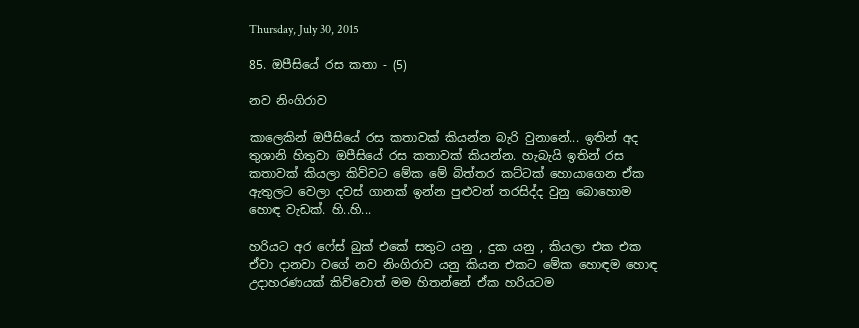Thursday, July 30, 2015

85. ඔපීසියේ රස කතා - (5)

නව නිංගිරාව

කාලෙකින් ඔපීසියේ රස කතාවක් කියන්න බැරි වුනානේ... ඉතින් අද තුශානි හිතුවා ඔපීසියේ රස කතාවක් කියන්න. හැබැයි ඉතින් රස කතාවක් කියලා කිව්වට මේක මේ බිත්තර කට්ටක් හොයාගෙන ඒක ඇතුලට වෙලා දවස් ගානක් ඉන්න පුළුවන් තරසිද්ද වුනු බොහොම හොඳ වැඩක්. හි..හි...

හරියට අර ෆේස් බුක් එකේ සතුට යනු , දුක යනු , කියලා එක එක ඒවා දානවා වගේ නව නිංගිරාව යනු කියන එකට මේක හොඳම හොඳ උදාහරණයක් කිව්වොත් මම හිතන්නේ ඒක හරියටම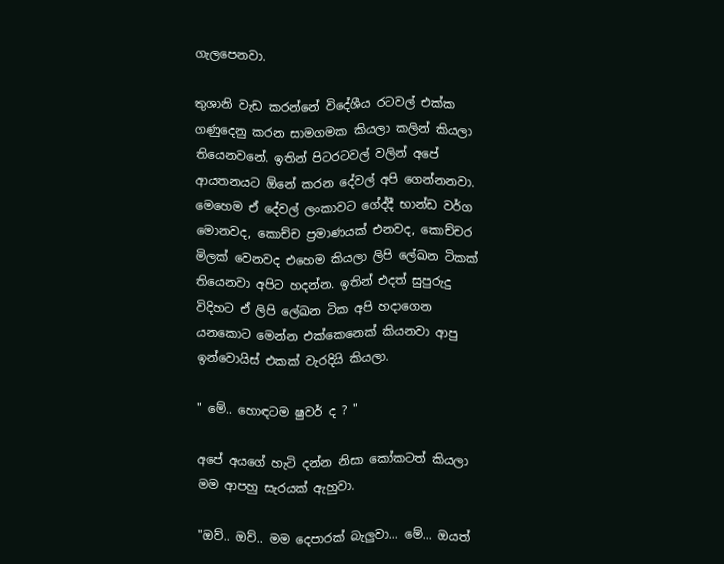ගැලපෙනවා.

තුශානි වැඩ කරන්නේ විදේශීය රටවල් එක්ක ගණුදෙනු කරන සාමගමක කියලා කලින් කියලා තියෙනවනේ. ඉතින් පිටරටවල් වලින් අපේ ආයතනයට ඕනේ කරන දේවල් අපි ගෙන්නනවා. මෙහෙම ඒ දේවල් ලංකාවට ගේද්දී භාන්ඩ වර්ග මොනවද, කොච්ච ප්‍රමාණයක් එනවද, කොච්චර මිලක් වෙනවද එහෙම කියලා ලිපි ලේඛන ටිකක් තියෙනවා අපිට හදන්න. ඉතින් එදත් සුපුරුදු විදිහට ඒ ලිපි ලේඛන ටික අපි හදාගෙන යනකොට මෙන්න එක්කෙනෙක් කියනවා ආපු ඉන්වොයිස් එකක් වැරදියි කියලා.

" මේ.. හොඳටම ෂුවර් ද ? "

අපේ අයගේ හැටි දන්න නිසා කෝකටත් කියලා මම ආපහු සැරයක් ඇහුවා.

"ඔව්.. ඔව්.. මම දෙපාරක් බැලුවා... මේ... ඔයත්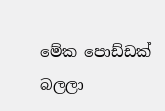මේක පොඩ්ඩක් බලලා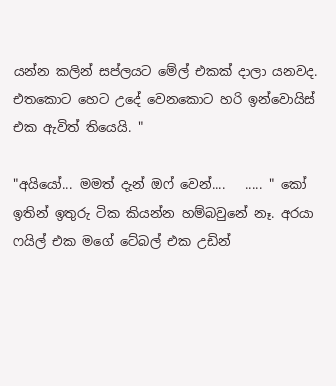යන්න කලින් සප්ලයට මේල් එකක් දාලා යනවද. එතකොට හෙට උදේ වෙනකොට හරි ඉන්වොයිස් එක ඇවිත් තියෙයි. "

"අයියෝ... මමත් දැන් ඔෆ් වෙන්....   ..... " කෝ ඉතින් ඉතුරු ටික කියන්න හම්බවුනේ නෑ. අරයා ෆයිල් එක මගේ ටේබල් එක උඩින්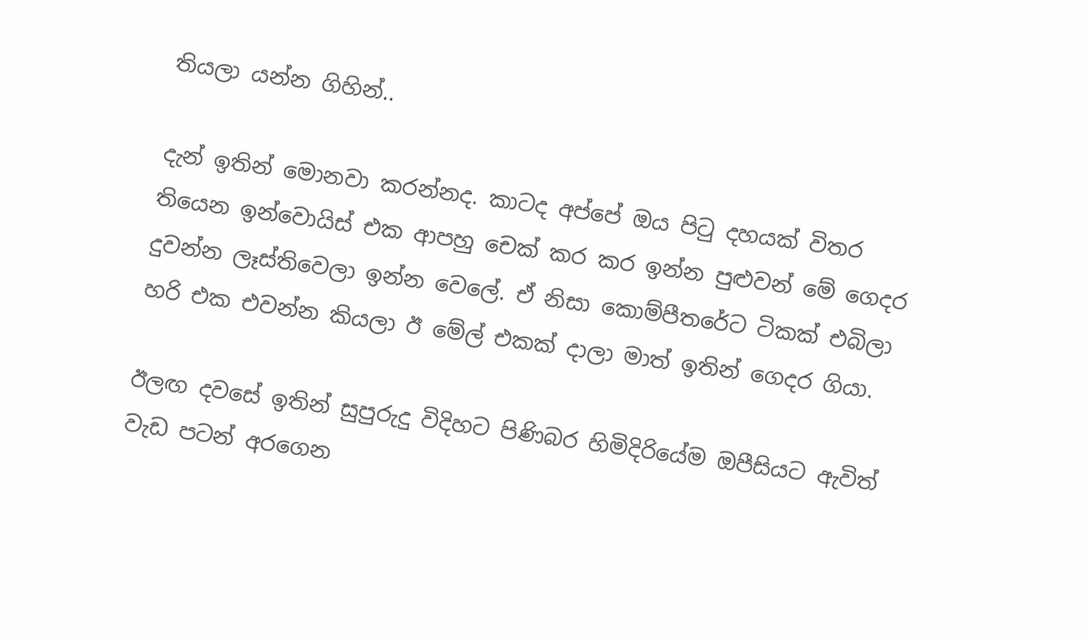තියලා යන්න ගිහින්..

දැන් ඉතින් මොනවා කරන්නද. කාටද අප්පේ ඔය පිටු දහයක් විතර තියෙන ඉන්වොයිස් එක ආපහු චෙක් කර කර ඉන්න පුළුවන් මේ ගෙදර දුවන්න ලෑස්තිවෙලා ඉන්න වෙලේ. ඒ නිසා කොම්පීතරේට ටිකක් එබිලා හරි එක එවන්න කියලා ඊ මේල් එකක් දාලා මාත් ඉතින් ගෙදර ගියා.

ඊලඟ දවසේ ඉතින් සුපුරුදු විදිහට පිණිබර හිමිදිරියේම ඔපීසියට ඇවිත් වැඩ පටන් අරගෙන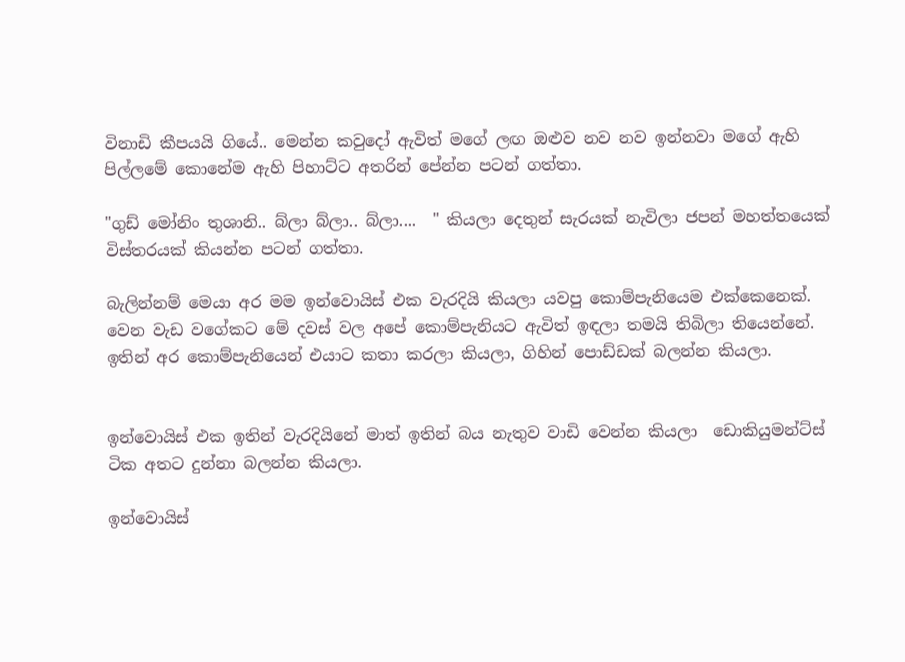විනාඩි කීපයයි ගියේ.. මෙන්න කවුදෝ ඇවිත් මගේ ලඟ ඔළුව නව නව ඉන්නවා මගේ ඇහි පිල්ලමේ කොනේම ඇහි පිහාට්ට අතරින් පේන්න පටන් ගත්තා.

"ගුඩ් මෝනිං තුශානි.. බ්ලා බ්ලා.. බ්ලා....  " කියලා දෙතුන් සැරයක් නැවිලා ජපන් මහත්තයෙක් විස්තරයක් කියන්න පටන් ගත්තා.

බැලින්නම් මෙයා අර මම ඉන්වොයිස් එක වැරදියි කියලා යවපු කොම්පැනියෙම එක්කෙනෙක්. වෙන වැඩ වගේකට මේ දවස් වල අපේ කොම්පැනියට ඇවිත් ඉඳලා තමයි තිබිලා තියෙන්නේ. ඉතින් අර කොම්පැනියෙන් එයාට කතා කරලා කියලා, ගිහින් පොඩ්ඩක් බලන්න කියලා.


ඉන්වොයිස් එක ඉතින් වැරදියිනේ මාත් ඉතින් බය නැතුව වාඩි වෙන්න කියලා  ඩොකියුමන්ට්ස් ටික අතට දුන්නා බලන්න කියලා.

ඉන්වොයිස්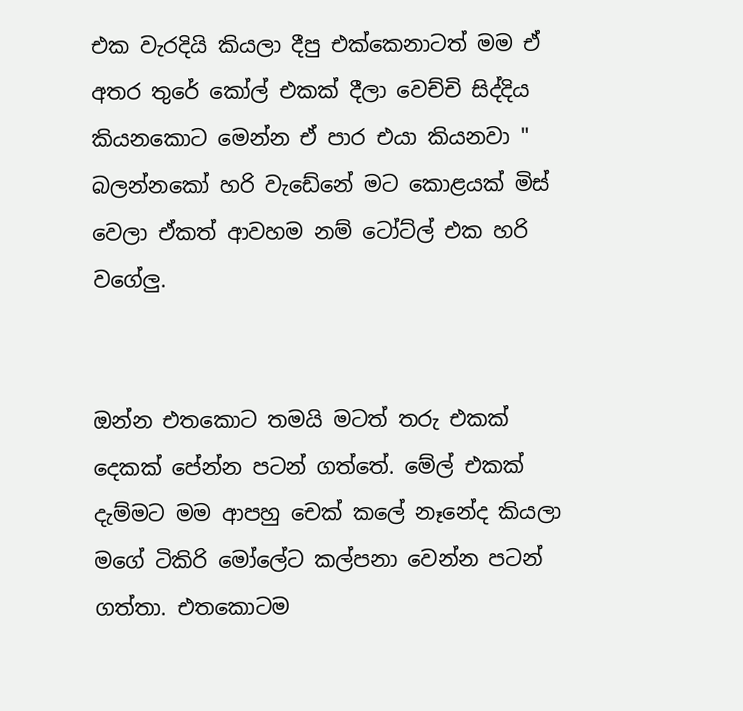එක වැරදියි කියලා දීපු එක්කෙනාටත් මම ඒ අතර තුරේ කෝල් එකක් දීලා වෙච්චි සිද්දිය කියනකොට මෙන්න ඒ පාර එයා කියනවා " බලන්නකෝ හරි වැඩේනේ මට කොළයක් මිස් වෙලා ඒකත් ආවහම නම් ටෝට්ල් එක හරි වගේලු.


ඔන්න එතකොට තමයි මටත් තරු එකක් දෙකක් පේන්න පටන් ගත්තේ. මේල් එකක් දැම්මට මම ආපහු චෙක් කලේ නෑනේද කියලා මගේ ටිකිරි මෝලේට කල්පනා වෙන්න පටන් ගත්තා. එතකොටම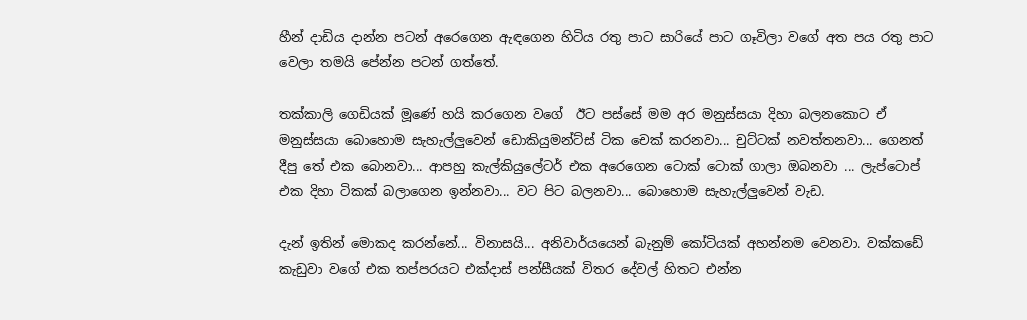හීන් දාඩිය දාන්න පටන් අරෙගෙන ඇඳගෙන හිටිය රතු පාට සාරියේ පාට ගෑවිලා වගේ අත පය රතු පාට වෙලා තමයි පේන්න පටන් ගත්තේ.

තක්කාලි ගෙඩියක් මූණේ හයි කරගෙන වගේ  ඊට පස්සේ මම අර මනුස්සයා දිහා බලනකොට ඒ මනුස්සයා බොහොම සැහැල්ලුවෙන් ඩොකියුමන්ට්ස් ටික චෙක් කරනවා... චුට්ටක් නවත්තනවා... ගෙනත් දීපු තේ එක බොනවා... ආපහු කැල්කියුලේටර් එක අරෙගෙන ටොක් ටොක් ගාලා ඔබනවා ... ලැප්ටොප් එක දිහා ටිකක් බලාගෙන ඉන්නවා... වට පිට බලනවා... බොහොම සැහැල්ලුවෙන් වැඩ.

දැන් ඉතින් මොකද කරන්නේ... විනාසයි... අනිවාර්යයෙන් බැනුම් කෝටියක් අහන්නම වෙනවා. වක්කඩේ කැඩුවා වගේ එක තප්පරයට එක්දාස් පන්සීයක් විතර දේවල් හිතට එන්න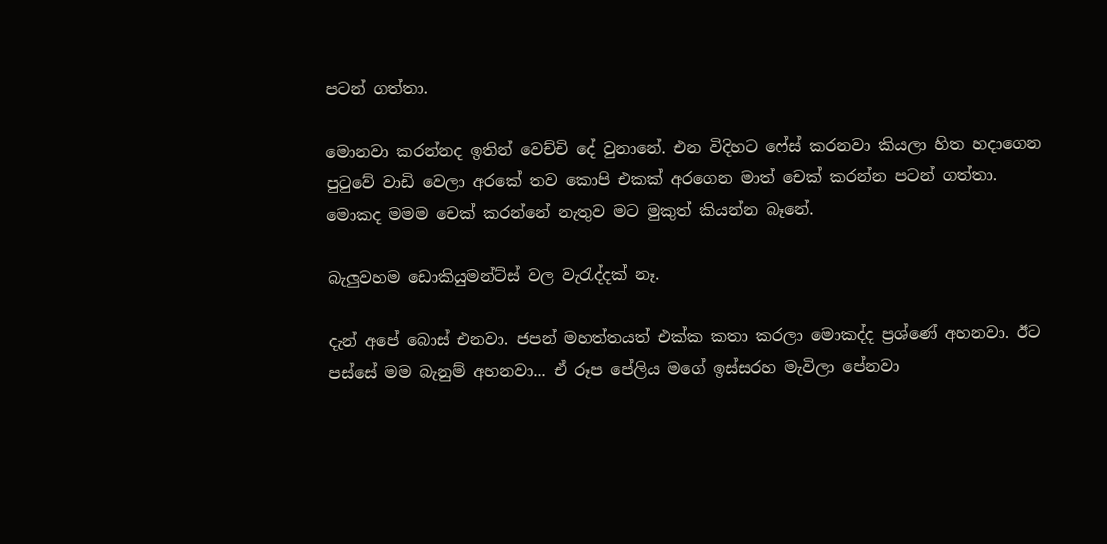පටන් ගත්තා.

මොනවා කරන්නද ඉතින් වෙච්චි දේ වුනානේ. එන විදිහට ෆේස් කරනවා කියලා හිත හදාගෙන පුටුවේ වාඩි වෙලා අරකේ තව කොපි එකක් අරගෙන මාත් චෙක් කරන්න පටන් ගත්තා. මොකද මමම චෙක් කරන්නේ නැතුව මට මුකුත් කියන්න බෑනේ.

බැලුවහම ඩොකියුමන්ට්ස් වල වැරැද්දක් නෑ.

දැන් අපේ බොස් එනවා. ජපන් මහත්තයත් එක්ක කතා කරලා මොකද්ද ප්‍රශ්ණේ අහනවා. ඊට පස්සේ මම බැනුම් අහනවා... ඒ රූප පේලිය මගේ ඉස්සරහ මැවිලා පේනවා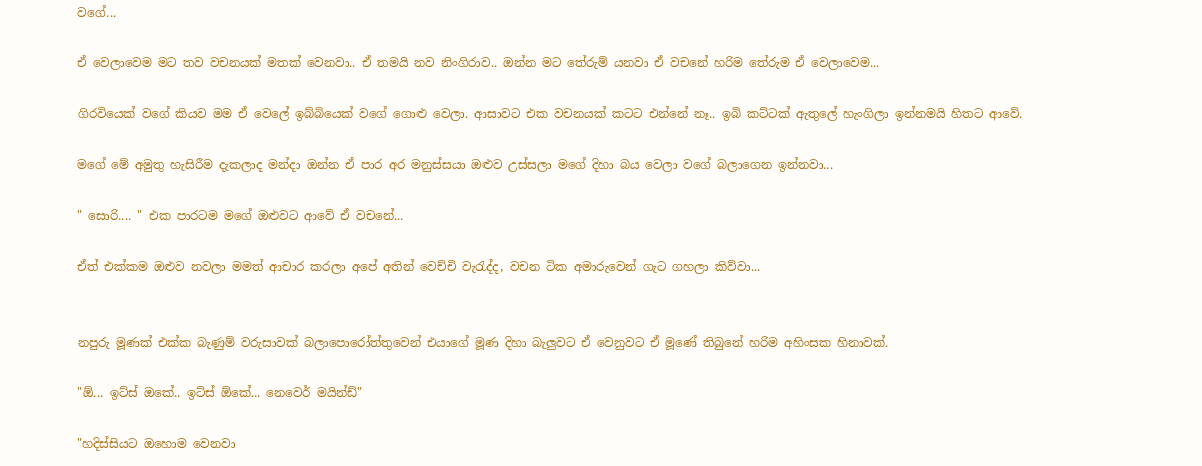වගේ...

ඒ වෙලාවෙම මට තව වචනයක් මතක් වෙනවා.. ඒ තමයි නව නිංගිරාව.. ඔන්න මට තේරුම් යනවා ඒ වචනේ හරිම තේරුම ඒ වෙලාවෙම...

ගිරවියෙක් වගේ කියව මම ඒ වෙලේ ඉබ්බියෙක් වගේ ගොළු වෙලා. ආසාවට එක වචනයක් කටට එන්නේ නෑ.. ඉබි කට්ටක් ඇතුලේ හැංගිලා ඉන්නමයි හිතට ආවේ.

මගේ මේ අමුතු හැසිරීම දැකලාද මන්දා ඔන්න ඒ පාර අර මනුස්සයා ඔළුව උස්සලා මගේ දිහා බය වෙලා වගේ බලාගෙන ඉන්නවා...

" සොරි.... " එක පාරටම මගේ ඔළුවට ආවේ ඒ වචනේ...

ඒත් එක්කම ඔළුව නවලා මමත් ආචාර කරලා අපේ අතින් වෙච්චි වැරැද්ද, වචන ටික අමාරුවෙන් ගැට ගහලා කිව්වා...


නපුරු මූණක් එක්ක බැණුම් වරුසාවක් බලාපොරෝත්තුවෙන් එයාගේ මූණ දිහා බැලුවට ඒ වෙනුවට ඒ මූණේ තිබුනේ හරිම අහිංසක හිනාවක්.

"ඕ... ඉට්ස් ඔකේ.. ඉට්ස් ඕකේ... නෙවෙර් මයින්ඩ්"

"හදිස්සියට ඔහොම වෙනවා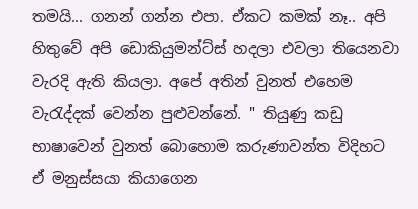තමයි... ගනන් ගන්න එපා. ඒකට කමක් නෑ.. අපි හිතුවේ අපි ඩොකියුමන්ට්ස් හදලා එවලා තියෙනවා වැරදි ඇති කියලා. අපේ අතින් වුනත් එහෙම වැරැද්දක් වෙන්න පුළුවන්නේ. " තියුණු කඩු භාෂාවෙන් වුනත් බොහොම කරුණාවන්ත විදිහට ඒ මනුස්සයා කියාගෙන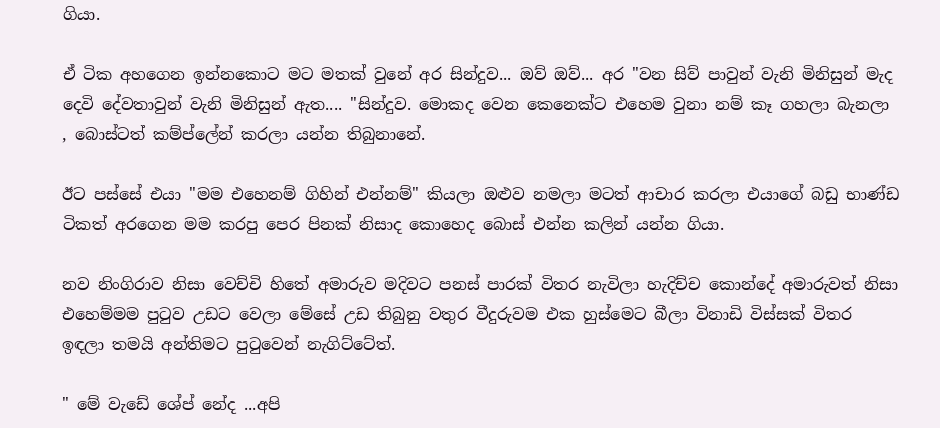ගියා.

ඒ ටික අහගෙන ඉන්නකොට මට මතක් වුනේ අර සින්දුව... ඔව් ඔව්... අර "වන සිව් පාවුන් වැනි මිනිසුන් මැද දෙවි දේවතාවුන් වැනි මිනිසුන් ඇත.... "සින්දුව. මොකද වෙන කෙනෙක්ට එහෙම වුනා නම් කෑ ගහලා බැනලා , බොස්ටත් කම්ප්ලේන් කරලා යන්න තිබුනානේ.

ඊට පස්සේ එයා "මම එහෙනම් ගිහින් එන්නම්" කියලා ඔළුව නමලා මටත් ආචාර කරලා එයාගේ බඩු භාණ්ඩ ටිකත් අරගෙන මම කරපු පෙර පිනක් නිසාද කොහෙද බොස් එන්න කලින් යන්න ගියා.

නව නිංගිරාව නිසා වෙච්චි හිතේ අමාරුව මදිවට පනස් පාරක් විතර නැවිලා හැදිච්ච කොන්දේ අමාරුවත් නිසා එහෙම්මම පුටුව උඩට වෙලා මේසේ උඩ තිබුනු වතුර වීදුරුවම එක හුස්මෙට බීලා විනාඩි විස්සක් විතර ඉඳලා තමයි අන්තිමට පුටුවෙන් නැගිට්ටේත්.

" මේ වැඩේ ශේප් නේද ...අපි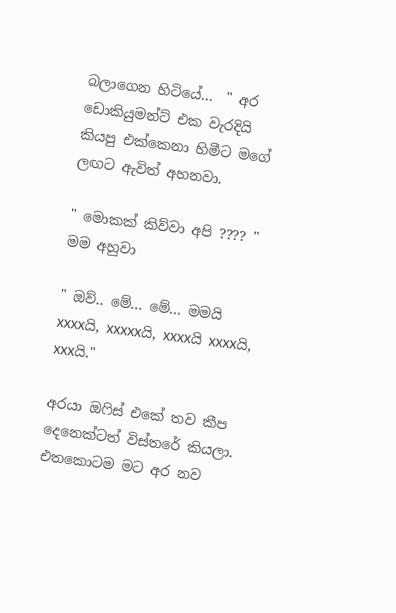බලාගෙන හිටියේ...  " අර ඩොකියුමන්ට් එක වැරදියි කියපු එක්කෙනා හිමීට මගේ ලඟට ඇවිත් අහනවා.

" මොකක් කිව්වා අපි ???? " මම අහුවා

" ඔව්.. මේ... මේ... මමයි xxxxයි, xxxxxයි, xxxxයි xxxxයි, xxxයි."

අරයා ඔෆිස් එකේ තව කීප දෙනෙක්ටත් විස්තරේ කියලා. එතකොටම මට අර නව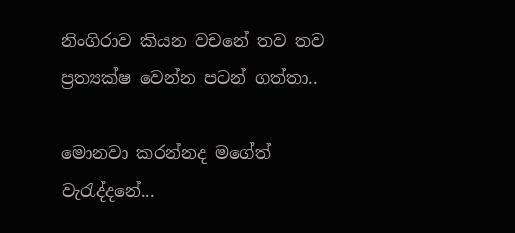නිංගිරාව කියන වචනේ තව තව ප්‍රත්‍යක්ෂ වෙන්න පටන් ගත්තා..

මොනවා කරන්නද මගේත් වැරැද්දනේ...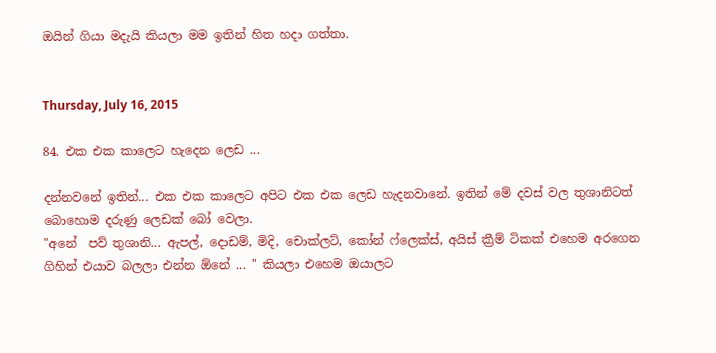ඔයින් ගියා මදැයි කියලා මම ඉතින් හිත හදා ගත්තා.


Thursday, July 16, 2015

84. එක එක කාලෙට හැදෙන ලෙඩ ...

දන්නවනේ ඉතින්... එක එක කාලෙට අපිට එක එක ලෙඩ හැදනවානේ. ඉතින් මේ දවස් වල තුශානිටත් බොහොම දරුණු ලෙඩක් බෝ වෙලා.
"අනේ  පව් තුශානි... ඇපල්, දොඩම්, මිදි, චොක්ලට්, කෝන් ෆ්ලෙක්ස්, අයිස් ක්‍රීම් ටිකක් එහෙම අරගෙන ගිහින් එයාව බලලා එන්න ඕනේ ... " කියලා එහෙම ඔයාලට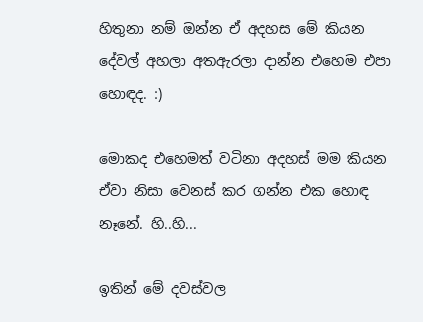හිතුනා නම් ඔන්න ඒ අදහස මේ කියන දේවල් අහලා අතඇරලා දාන්න එහෙම එපා හොඳද. :)

මොකද එහෙමත් වටිනා අදහස් මම කියන ඒවා නිසා වෙනස් කර ගන්න එක හොඳ නෑනේ. හි..හි...

ඉතින් මේ දවස්වල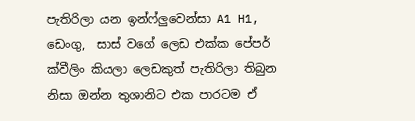පැතිරිලා යන ඉන්ෆ්ලුවෙන්සා A1 H1,  ඩෙංගු,  සාස් වගේ ලෙඩ එක්ක පේපර් ක්වීලිං කියලා ලෙඩකුත් පැතිරිලා තිබුන නිසා ඔන්න තුශානිට එක පාරටම ඒ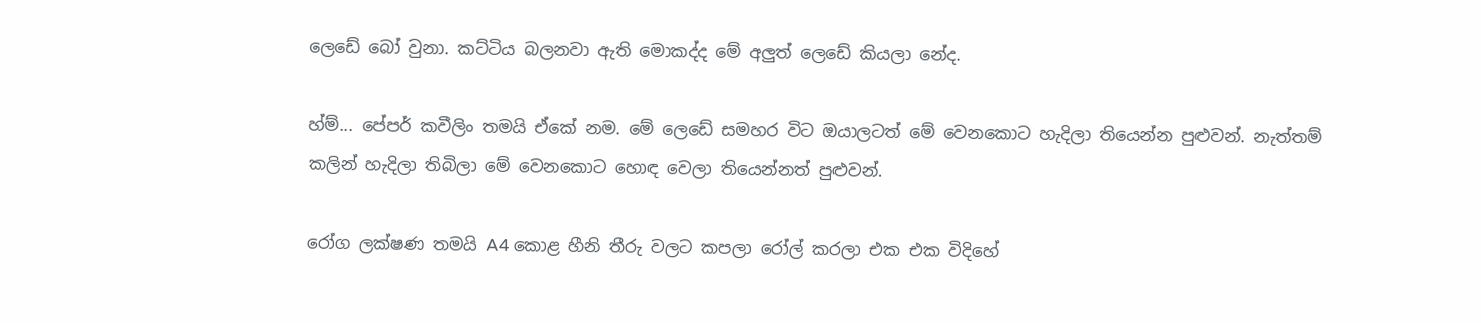ලෙඩේ බෝ වුනා. කට්ටිය බලනවා ඇති මොකද්ද මේ අලුත් ලෙඩේ කියලා නේද.

හ්ම්... පේපර් කවීලිං තමයි ඒකේ නම. මේ ලෙඩේ සමහර විට ඔයාලටත් මේ වෙනකොට හැදිලා තියෙන්න පුළුවන්. නැත්තම් කලින් හැදිලා තිබිලා මේ වෙනකොට හොඳ වෙලා තියෙන්නත් පුළුවන්.

රෝග ලක්ෂණ තමයි A4 කොළ හීනි තීරු වලට කපලා රෝල් කරලා එක එක විදිහේ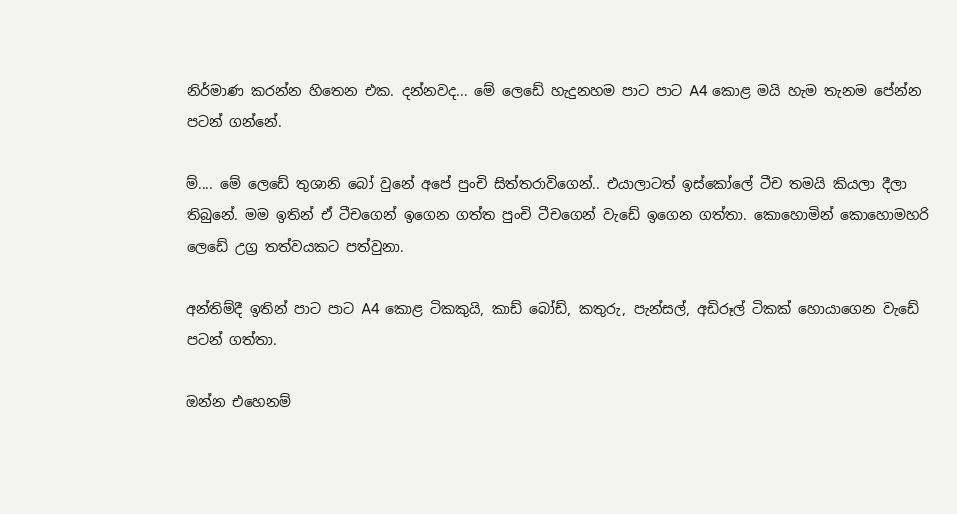නිර්මාණ කරන්න හිතෙන එක. දන්නවද... මේ ලෙඩේ හැදුනහම පාට පාට A4 කොළ මයි හැම තැනම පේන්න පටන් ගන්නේ.

ම්.... මේ ලෙඩේ තුශානි බෝ වුනේ අපේ පුංචි සිත්තරාවිගෙන්.. එයාලාටත් ඉස්කෝලේ ටීච තමයි කියලා දීලා තිබුනේ. මම ඉතින් ඒ ටීචගෙන් ඉගෙන ගත්ත පුංචි ටීචගෙන් වැඩේ ඉගෙන ගත්තා. කොහොමින් කොහොමහරි ලෙඩේ උග්‍ර තත්වයකට පත්වුනා.

අන්තිම්දී ඉතින් පාට පාට A4 කොළ ටිකකුයි, කාඩ් බෝඩ්, කතුරු, පැන්සල්, අඩිරූල් ටිකක් හොයාගෙන වැඩේ පටන් ගත්තා.

ඔන්න එහෙනම්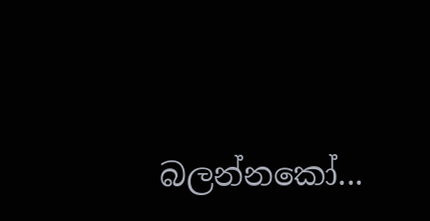බලන්නකෝ...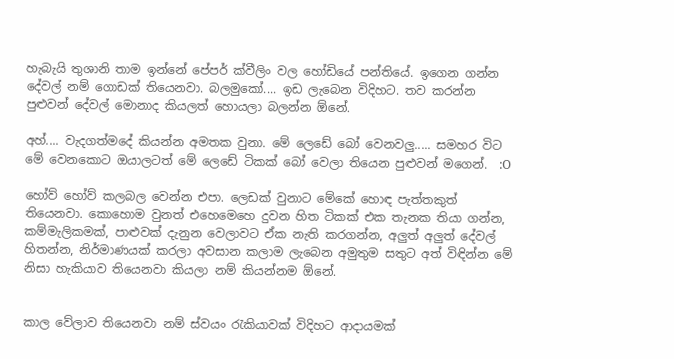හැබැයි තුශානි තාම ඉන්නේ පේපර් ක්වීලිං වල හෝඩියේ පන්තියේ. ඉගෙන ගන්න දේවල් නම් ගොඩක් තියෙනවා. බලමුකෝ.... ඉඩ ලැබෙන විදිහට. තව කරන්න පුළුවන් දේවල් මොනාද කියලත් හොයලා බලන්න ඕනේ.

අහ්.... වැදගත්මදේ කියන්න අමතක වුනා. මේ ලෙඩේ බෝ වෙනවලු..... සමහර විට මේ වෙනකොට ඔයාලටත් මේ ලෙඩේ ටිකක් බෝ වෙලා තියෙන පුළුවන් මගෙන්.  :O

හෝව් හෝව් කලබල වෙන්න එපා. ලෙඩක් වුනාට මේකේ හොඳ පැත්තකුත් තියෙනවා. කොහොම වුනත් එහෙමෙහෙ දුවන හිත ටිකක් එක තැනක තියා ගන්න, කම්මැලිකමක්, පාළුවක් දැනුන වෙලාවට ඒක නැති කරගන්න, අලුත් අලුත් දේවල් හිතන්න, නිර්මාණයක් කරලා අවසාන කලාම ලැබෙන අමුතුම සතුට අත් විඳින්න මේ නිසා හැකියාව තියෙනවා කියලා නම් කියන්නම ඕනේ.


කාල වේලාව තියෙනවා නම් ස්වයං රැකියාවක් විදිහට ආදායමක්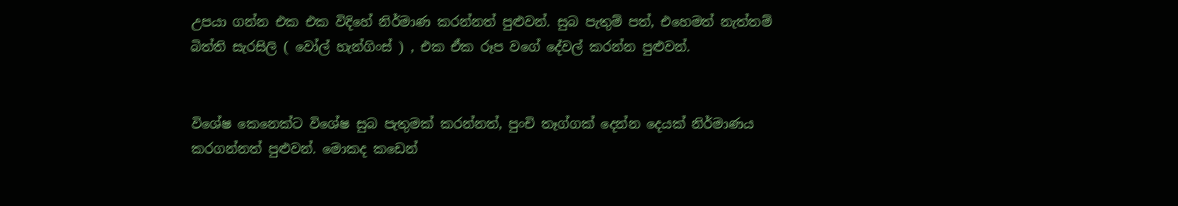උපයා ගන්න එක එක විදිහේ නිර්මාණ කරන්නත් පුළුවන්. සුබ පැතුම් පත්, එහෙමත් නැත්තම් බිත්ති සැරසිලි ( වෝල් හැන්ගිංස් ) , එක ඒක රූප වගේ දේවල් කරන්න පුළුවන්.


විශේෂ කෙනෙක්ට විශේෂ සුබ පැතුමක් කරන්නත්, පුංචි තෑග්ගක් දෙන්න දෙයක් නිර්මාණය කරගන්නත් පුළුවන්. මොකද කඩෙන්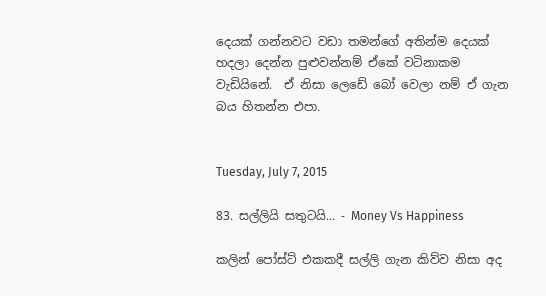දෙයක් ගන්නවට වඩා තමන්ගේ අතින්ම දෙයක් හදලා දෙන්න පුළුවන්නම් ඒකේ වටිනාකම වැඩියිනේ.  ඒ නිසා ලෙඩේ බෝ වෙලා නම් ඒ ගැන බය හිතන්න එපා.


Tuesday, July 7, 2015

83. සල්ලියි සතුටයි... - Money Vs Happiness

කලින් පෝස්ට් එකකදී සල්ලි ගැන කිව්ව නිසා අද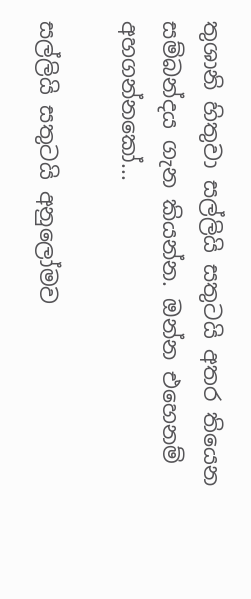තුශානි හිතුවා සල්ලියි සතුටයි අතර තියෙන සම්බන්දය ගැන කියන්න. ඔන්න එහෙනම් අහගන්නකෝ...

සල්ලියි සතුටයි අනුලෝමව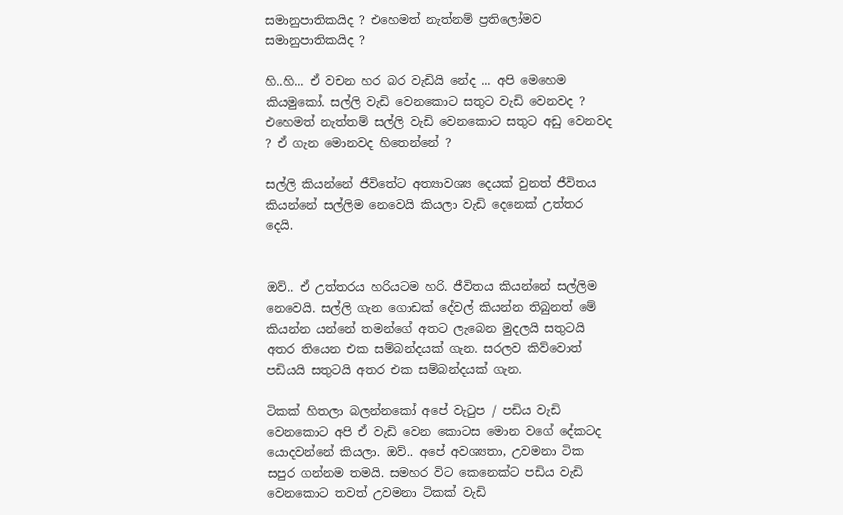සමානුපාතිකයිද ? එහෙමත් නැත්නම් ප්‍රතිලෝමව සමානුපාතිකයිද ?

හි..හි... ඒ වචන හර බර වැඩියි නේද ... අපි මෙහෙම කියමුකෝ. සල්ලි වැඩි වෙනකොට සතුට වැඩි වෙනවද ? එහෙමත් නැත්තම් සල්ලි වැඩි වෙනකොට සතුට අඩු වෙනවද ? ඒ ගැන මොනවද හිතෙන්නේ ?

සල්ලි කියන්නේ ජීවිතේට අත්‍යාවශ්‍ය දෙයක් වුනත් ජීවිතය කියන්නේ සල්ලිම නෙවෙයි කියලා වැඩි දෙනෙක් උත්තර දෙයි.


ඔව්.. ඒ උත්තරය හරියටම හරි. ජීවිතය කියන්නේ සල්ලිම නෙවෙයි. සල්ලි ගැන ගොඩක් දේවල් කියන්න තිබුනත් මේ කියන්න යන්නේ තමන්ගේ අතට ලැබෙන මුදලයි සතුටයි අතර තියෙන එක සම්බන්දයක් ගැන. සරලව කිව්වොත් පඩියයි සතුටයි අතර එක සම්බන්දයක් ගැන.

ටිකක් හිතලා බලන්නකෝ අපේ වැටුප / පඩිය වැඩි වෙනකොට අපි ඒ වැඩි වෙන කොටස මොන වගේ දේකටද යොදවන්නේ කියලා. ඔව්.. අපේ අවශ්‍යතා, උවමනා ටික සපුර ගන්නම තමයි. සමහර විට කෙනෙක්ට පඩිය වැඩි වෙනකොට තවත් උවමනා ටිකක් වැඩි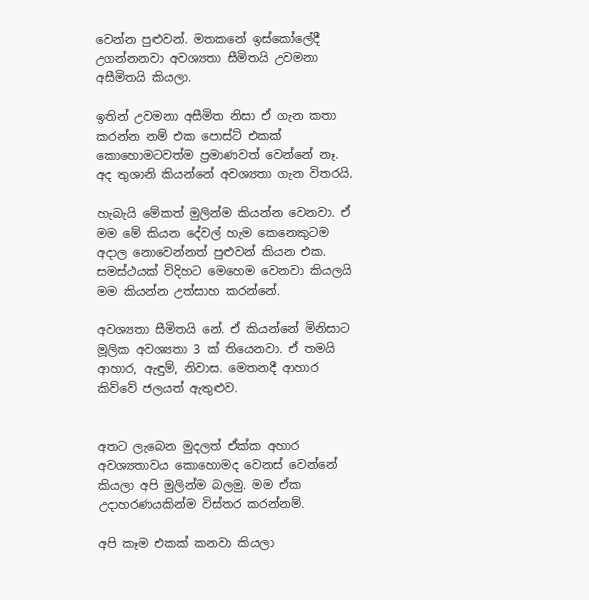වෙන්න පුළුවන්. මතකනේ ඉස්කෝලේදී උගන්නනවා අවශ්‍යතා සීමිතයි උවමනා අසීමිතයි කියලා.

ඉතින් උවමනා අසීමිත නිසා ඒ ගැන කතා කරන්න නම් එක පොස්ට් එකක් කොහොමටවත්ම ප්‍රමාණවත් වෙන්නේ නෑ. අද තුශානි කියන්නේ අවශ්‍යතා ගැන විතරයි.

හැබැයි මේකත් මුලින්ම කියන්න වෙනවා. ඒ මම මේ කියන දේවල් හැම කෙනෙකුටම අදාල නොවෙන්නත් පුළුවන් කියන එක. සමස්ථයක් විදිහට මෙහෙම වෙනවා කියලයි මම කියන්න උත්සාහ කරන්නේ.

අවශ්‍යතා සීමිතයි නේ. ඒ කියන්නේ මිනිසාට මූලික අවශ්‍යතා 3 ක් තියෙනවා. ඒ තමයි ආහාර, ඇඳුම්, නිවාස. මෙතනදී ආහාර කිව්වේ ජලයත් ඇතුළුව.


අතට ලැබෙන මුදලත් ඒක්ක අහාර අවශ්‍යතාවය කොහොමද වෙනස් වෙන්නේ කියලා අපි මුලින්ම බලමු. මම ඒක උදාහරණයකින්ම විස්තර කරන්නම්.

අපි කෑම එකක් කනවා කියලා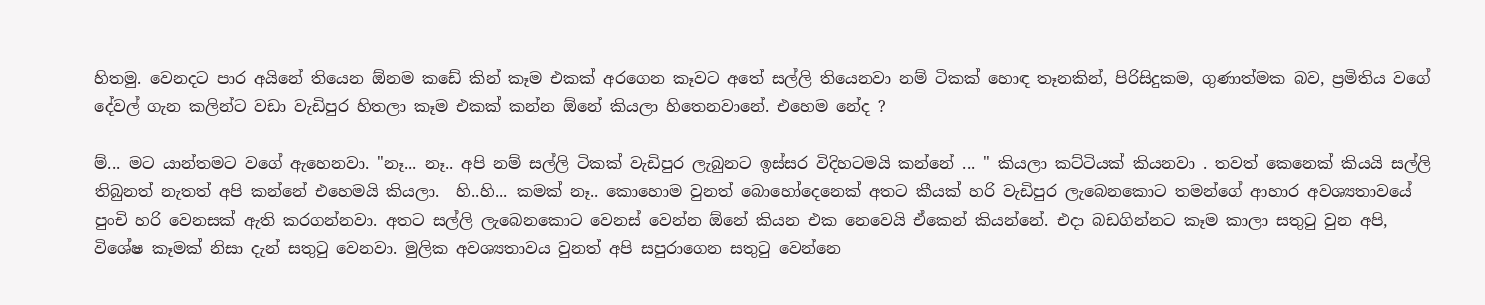හිතමු. වෙනදට පාර අයිනේ තියෙන ඕනම කඩේ කින් කෑම එකක් අරගෙන කෑවට අතේ සල්ලි තියෙනවා නම් ටිකක් හොඳ තෑනකින්, පිරිසිදුකම, ගුණාත්මක බව, ප්‍රමිතිය වගේ දේවල් ගැන කලින්ට වඩා වැඩිපුර හිතලා කෑම එකක් කන්න ඕනේ කියලා හිතෙනවානේ. එහෙම නේද ?

ම්... මට යාන්තමට වගේ ඇහෙනවා. "නෑ... නෑ.. අපි නම් සල්ලි ටිකක් වැඩිපුර ලැබුනට ඉස්සර විදිහටමයි කන්නේ ... " කියලා කට්ටියක් කියනවා . තවත් කෙනෙක් කියයි සල්ලි තිබුනත් නැතත් අපි කන්නේ එහෙමයි කියලා.  හි..හි... කමක් නෑ.. කොහොම වුනත් බොහෝදෙනෙක් අතට කීයක් හරි වැඩිපුර ලැබෙනකොට තමන්ගේ ආහාර අවශ්‍යතාවයේ පුංචි හරි වෙනසක් ඇති කරගන්නවා. අතට සල්ලි ලැබෙනකොට වෙනස් වෙන්න ඕනේ කියන එක නෙවෙයි ඒකෙන් කියන්නේ. එදා බඩගින්නට කෑම කාලා සතුටු වුන අපි,  විශේෂ කෑමක් නිසා දැන් සතුටු වෙනවා. මුලික අවශ්‍යතාවය වුනත් අපි සපුරාගෙන සතුටු වෙන්නෙ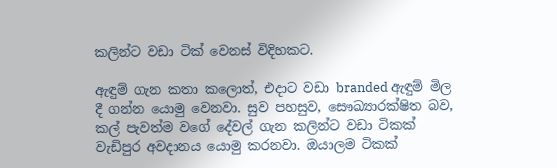කලින්ට වඩා ටික් වෙනස් විදිහකට.

ඇඳුම් ගැන කතා කලොත්, එදාට වඩා branded ඇඳුම් මිල  දී ගන්න යොමු වෙනවා. සුව පහසුව, සෞඛ්‍යාරක්ෂිත බව, කල් පැවත්ම වගේ දේවල් ගැන කලින්ට වඩා ටිකක් වැඩිපුර අවදානය යොමු කරනවා. ඔයාලම ටිකක්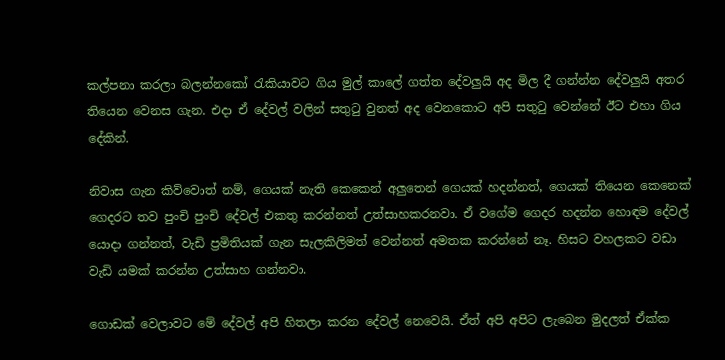කල්පනා කරලා බලන්නකෝ රැකියාවට ගිය මුල් කාලේ ගත්ත දේවලුයි අද මිල දී ගන්න්න දේවලුයි අතර තියෙන වෙනස ගැන. එදා ඒ දේවල් වලින් සතුටු වුනත් අද වෙනකොට අපි සතුටු වෙන්නේ ඊට එහා ගිය දේකින්.

නිවාස ගැන කිව්වොත් නම්, ගෙයක් නැති කෙකෙන් අලුතෙන් ගෙයක් හදන්නත්, ගෙයක් තියෙන කෙනෙක් ගෙදරට තව පුංචි පුංචි දේවල් එකතු කරන්නත් උත්සාහකරනවා. ඒ වගේම ගෙදර හදන්න හොඳම දේවල් යොදා ගන්නත්, වැඩි ප්‍රමිතියක් ගැන සැලකිලිමත් වෙන්නත් අමතක කරන්නේ නෑ. හිසට වහලකට වඩා වැඩි යමක් කරන්න උත්සාහ ගන්නවා.

ගොඩක් වෙලාවට මේ දේවල් අපි හිතලා කරන දේවල් නෙවෙයි. ඒත් අපි අපිට ලැබෙන මුදලත් ඒක්ක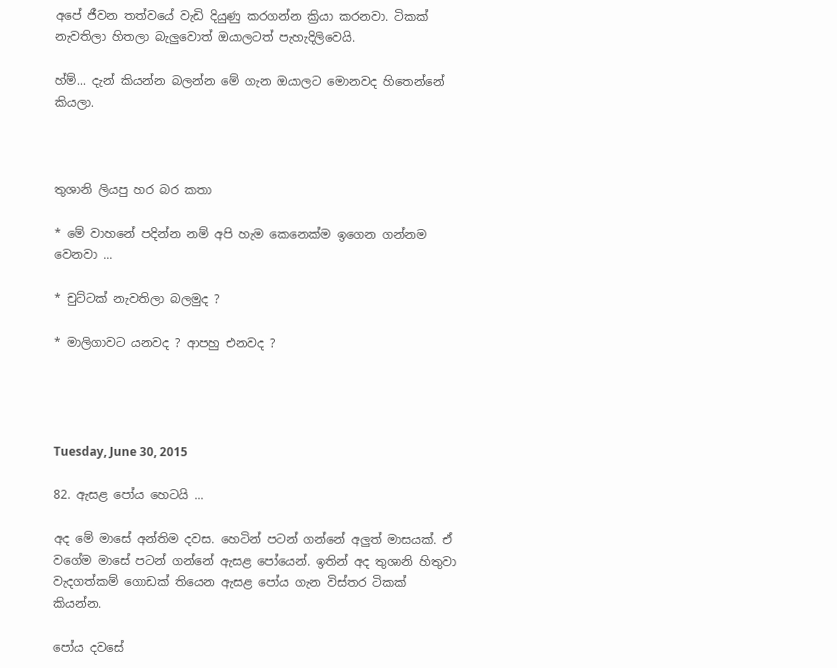අපේ ජීවන තත්වයේ වැඩි දියුණු කරගන්න ක්‍රියා කරනවා. ටිකක් නැවතිලා හිතලා බැලුවොත් ඔයාලටත් පැහැදිලිවෙයි.

හ්ම්... දැන් කියන්න බලන්න මේ ගැන ඔයාලට මොනවද හිතෙන්නේ කියලා.



තුශානි ලියපු හර බර කතා

* මේ වාහනේ පදින්න නම් අපි හැම කෙනෙක්ම ඉගෙන ගන්නම වෙනවා ...

* චුට්ටක් නැවතිලා බලමුද ?

* මාලිගාවට යනවද ? ආපහු එනවද ?




Tuesday, June 30, 2015

82. ඇසළ පෝය හෙටයි ...

අද මේ මාසේ අන්තිම දවස. හෙටින් පටන් ගන්නේ අලුත් මාසයක්. ඒ වගේම මාසේ පටන් ගන්නේ ඇසළ පෝයෙන්. ඉතින් අද තුශානි හිතුවා වැදගත්කම් ගොඩක් තියෙන ඇසළ පෝය ගැන විස්තර ටිකක් කියන්න.

පෝය දවසේ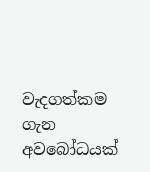වැදගත්කම ගැන අවබෝධයක්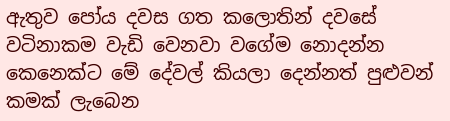ඇතුව පෝය දවස ගත කලොතින් දවසේ වටිනාකම වැඩි වෙනවා වගේම නොදන්න කෙනෙක්ට මේ දේවල් කියලා දෙන්නත් පුළුවන් කමක් ලැබෙන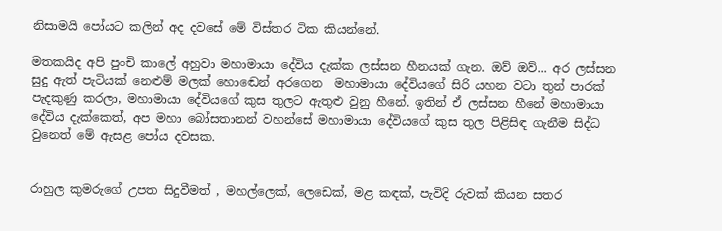නිසාමයි පෝයට කලින් අද දවසේ මේ විස්තර ටික කියන්නේ.

මතකයිද අපි පුංචි කාලේ අහුවා මහාමායා දේවිය දැක්ක ලස්සන හීනයක් ගැන. ඔව් ඔව්... අර ලස්සන සුදු ඇත් පැටියක් නෙළුම් මලක් හොඬෙන් අරගෙන  මහාමායා දේවියගේ සිරි යහන වටා තුන් පාරක් පැදකුණු කරලා, මහාමායා දේවියගේ කුස තුලට ඇතුළු වුනු හීනේ. ඉතින් ඒ ලස්සන හීනේ මහාමායා දේවිය දැක්කෙත්, අප මහා බෝසතානන් වහන්සේ මහාමායා දේවියගේ කුස තුල පිළිසිඳ ගැනීම සිද්ධ වුනෙත් මේ ඇසළ පෝය දවසක.


රාහුල කුමරුගේ උපත සිදුවීමත් , මහල්ලෙක්, ලෙඩෙක්, මළ කඳක්, පැවිදි රුවක් කියන සතර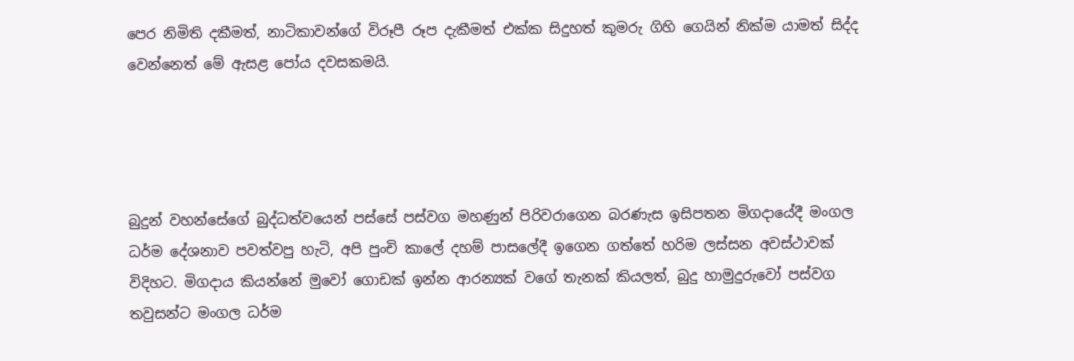පෙර නිමිති දකීමත්, නාටිකාවන්ගේ විරූපී රූප දැකීමත් එක්ක සිදුහත් කුමරු ගිහි ගෙයින් නික්ම යාමත් සිද්ද වෙන්නෙත් මේ ඇසළ පෝය දවසකමයි.




බුදුන් වහන්සේගේ බුද්ධත්වයෙන් පස්සේ පස්වග මහණුන් පිරිවරාගෙන බරණැස ඉසිපතන මිගදායේදී මංගල ධර්ම දේශනාව පවත්වපු හැටි, අපි පුංචි කාලේ දහම් පාසලේදී ඉගෙන ගත්තේ හරිම ලස්සන අවස්ථාවක් විදිහට. මිගදාය කියන්නේ මුවෝ ගොඩක් ඉන්න ආරන්‍යක් වගේ තැනක් කියලත්, බුදු හාමුදුරුවෝ පස්වග තවුසන්ට මංගල ධර්ම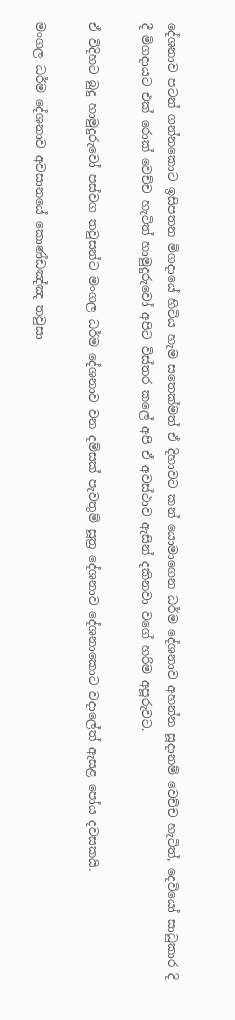දේශනාව පටන් ගන්නකොට ඉසිපතන මිගදායේ හිටිය හැම සතෙක්මත් ඒ දිහාවට කන් යොමාගෙන ධර්ම දේශනාව අහන්න සූදානම් වෙච්ච හැටිත්, දෙවියෝ සාධුකාර දි දී මිගදායට එක් රොක් වෙච්ච හැටිත් හාමුදුරුවෝ අපිට විස්තර කලේ අපි ඒ අවස්ථාව ඇසින් දකිනවා වගේ හරිම අපූරුවට.

ඒ විදිහට බුදු හාමුදුරුවෝ පස්වග තවුසන්ට මංගල ධර්ම දේශනාව වන දම්සක් පැවතුම් සූත්‍ර දේශනාව දේශනාකොට වදාලේත් ඇසළ පෝය දවසකයි.

මංගල ධර්ම දේශනාව අවසානයේ කොණ්ඩඤ්ඤ තවුසා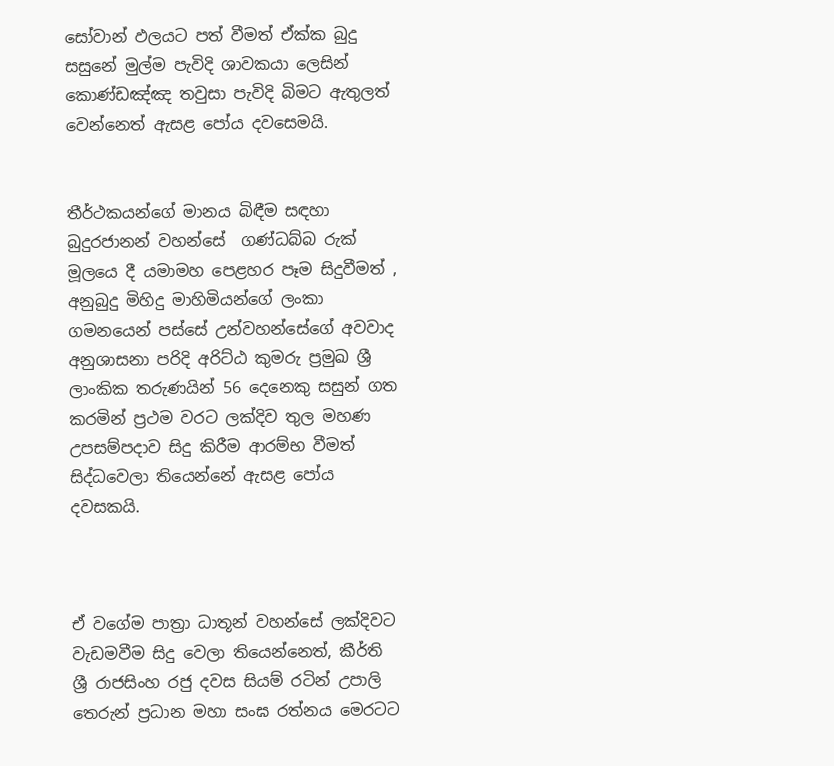සෝවාන් ඵලයට පත් වීමත් ඒක්ක බුදු සසුනේ මුල්ම පැවිදි ශාවකයා ලෙසින් කොණ්ඩඤ්ඤ තවුසා පැවිදි බිමට ඇතුලත් වෙන්නෙත් ඇසළ පෝය දවසෙමයි.


තීර්ථකයන්ගේ මානය බිඳීම සඳහා බුදුරජානන් වහන්සේ  ගණ්ධබ්බ රුක් මූලයෙ දී යමාමහ පෙළහර පෑම සිදුවීමත් , අනුබුදු මිහිදු මාහිමියන්ගේ ලංකා ගමනයෙන් පස්සේ උන්වහන්සේගේ අවවාද අනුශාසනා පරිදි අරිට්ඨ කුමරු ප්‍රමුඛ ශ්‍රී ලාංකික තරුණයින් 56 දෙනෙකු සසුන් ගත කරමින් ප්‍රථම වරට ලක්දිව තුල මහණ උපසම්පදාව සිදු කිරීම ආරම්භ වීමත් සිද්ධවෙලා තියෙන්නේ ඇසළ පෝය දවසකයි.



ඒ වගේම පාත්‍රා ධාතූන් වහන්සේ ලක්දිවට වැඩමවීම සිදු වෙලා තියෙන්නෙත්, කීර්ති ශ්‍රී රාජසිංහ රජු දවස සියම් රටින් උපාලි තෙරුන් ප්‍රධාන මහා සංඝ රත්නය මෙරටට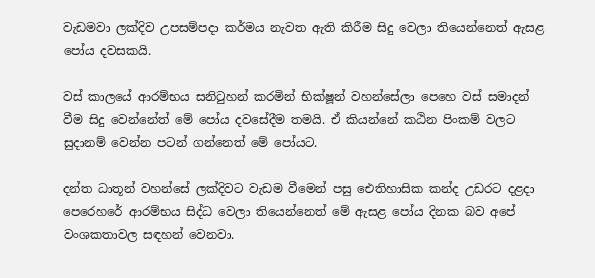වැඩමවා ලක්දිව උපසම්පදා කර්මය නැවත ඇති කිරීම සිදු වෙලා තියෙන්නෙත් ඇසළ පෝය දවසකයි.

වස් කාලයේ ආරම්භය සනිටුහන් කරමින් භික්ෂූන් වහන්සේලා පෙහෙ වස් සමාදන් වීම සිදු වෙන්නේත් මේ පෝය දවසේදීම තමයි. ඒ කියන්නේ කඨින පිංකම් වලට සුදානම් වෙන්න පටන් ගන්නෙත් මේ පෝයට.

දන්ත ධාතූන් වහන්සේ ලක්දිවට වැඩම වීමෙන් පසු ඓතිහාසික කන්ද උඩරට දළදා පෙරෙහරේ ආරම්භය සිද්ධ වෙලා තියෙන්නෙත් මේ ඇසළ පෝය දිනක බව අපේ වංශකතාවල සඳහන් වෙනවා.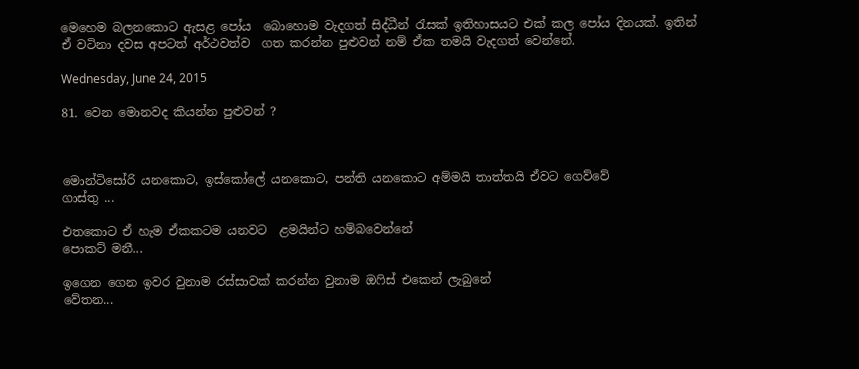මෙහෙම බලනකොට ඇසළ පෝය  බොහොම වැදගත් සිද්ධීන් රැසක් ඉතිහාසයට එක් කල පෝය දිනයක්. ඉතින් ඒ වටිනා දවස අපටත් අර්ථවත්ව  ගත කරන්න පුළුවන් නම් ඒක තමයි වැදගත් වෙන්නේ.

Wednesday, June 24, 2015

81. වෙන මොනවද කියන්න පුළුවන් ?



මොන්ටිසෝරි යනකොට, ඉස්කෝලේ යනකොට, පන්ති යනකොට අම්මයි තාත්තයි ඒවට ගෙව්වේ
ගාස්තු ...

එතකොට ඒ හැම ඒකකටම යනවට  ළමයින්ට හම්බවෙන්නේ
පොකට් මනී...

ඉගෙන ගෙන ඉවර වුනාම රස්සාවක් කරන්න වුනාම ඔෆිස් එකෙන් ලැබුනේ
වේතන...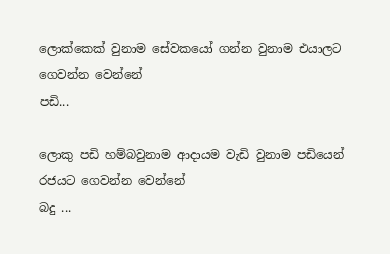ලොක්කෙක් වුනාම සේවකයෝ ගන්න වුනාම එයාලට ගෙවන්න වෙන්නේ
පඩි...

ලොකු පඩි හම්බවුනාම ආදායම වැඩි වුනාම පඩියෙන් රජයට ගෙවන්න වෙන්නේ
බදු ...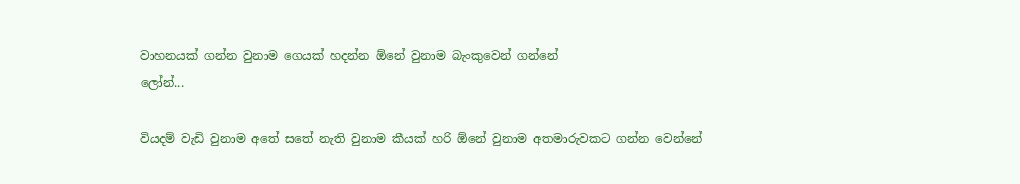වාහනයක් ගන්න වුනාම ගෙයක් හදන්න ඕනේ වුනාම බැංකුවෙන් ගන්නේ
ලෝන්...

වියදම් වැඩි වුනාම අතේ සතේ නැති වුනාම කීයක් හරි ඕනේ වුනාම අතමාරුවකට ගන්න වෙන්නේ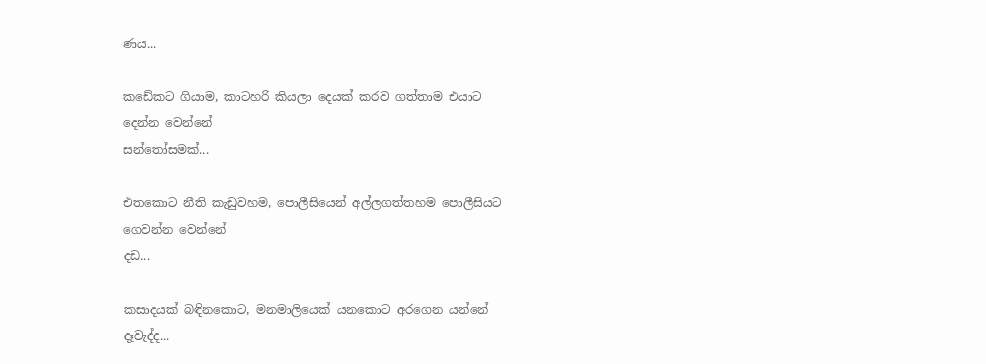ණය...

කඩේකට ගියාම, කාටහරි කියලා දෙයක් කරව ගත්තාම එයාට දෙන්න වෙන්නේ
සන්තෝසමක්...

එතකොට නීති කැඩුවහම, පොලීසියෙන් අල්ලගත්තහම පොලීසියට ගෙවන්න වෙන්නේ
දඩ...

කසාදයක් බඳිනකොට, මනමාලියෙක් යනකොට අරගෙන යන්නේ
දෑවැද්ද...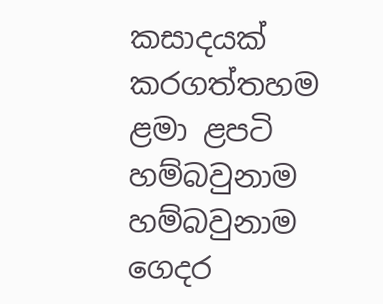කසාදයක් කරගත්තහම ළමා ළපටි හම්බවුනාම හම්බවුනාම ගෙදර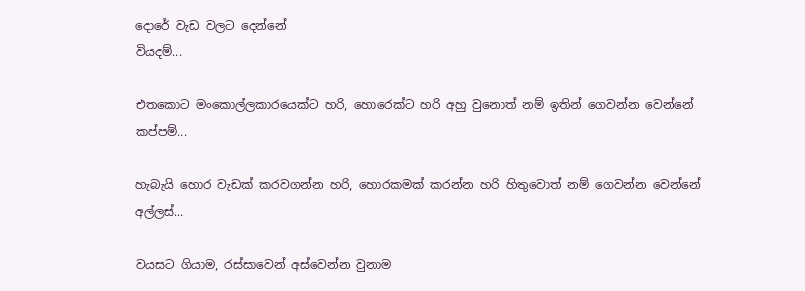දොරේ වැඩ වලට දෙන්නේ
වියදම්...

එතකොට මංකොල්ලකාරයෙක්ට හරි, හොරෙක්ට හරි අහු වුනොත් නම් ඉතින් ගෙවන්න වෙන්නේ
කප්පම්...

හැබැයි හොර වැඩක් කරවගන්න හරි, හොරකමක් කරන්න හරි හිතුවොත් නම් ගෙවන්න වෙන්නේ
අල්ලස්...

වයසට ගියාම, රස්සාවෙන් අස්වෙන්න වුනාම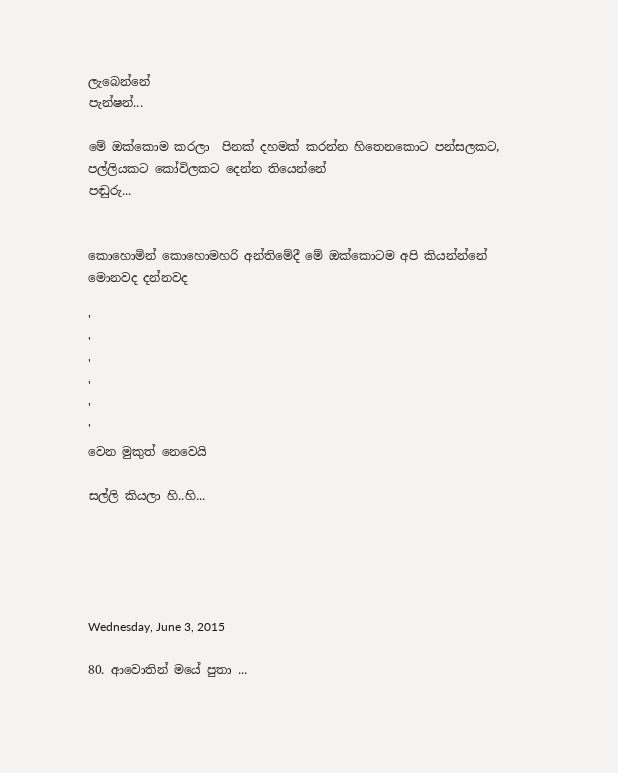ලැබෙන්නේ
පැන්ෂන්...

මේ ඔක්කොම කරලා  පිනක් දහමක් කරන්න හිතෙනකොට පන්සලකට, පල්ලියකට කෝවිලකට දෙන්න තියෙන්නේ
පඬුරු...


කොහොමින් කොහොමහරි අන්තිමේදී මේ ඔක්කොටම අපි කියන්න්නේ
මොනවද දන්නවද

'
'
'
'
'
'
වෙන මුකුත් නෙවෙයි

සල්ලි කියලා හි..හි...





Wednesday, June 3, 2015

80. ආවොතින් මයේ පුතා ...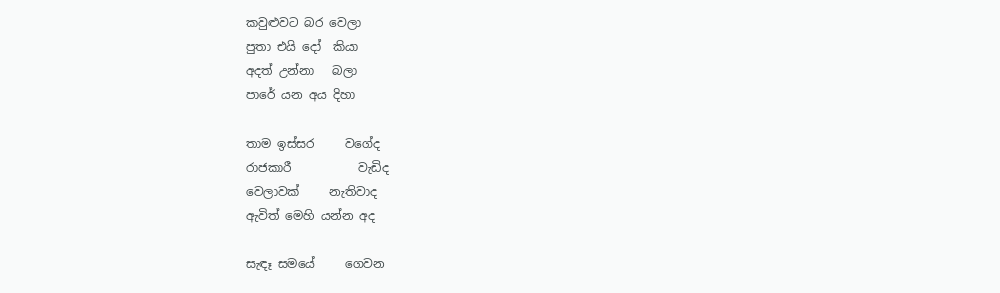කවුළුවට බර වෙලා
පුතා එයි දෝ  කියා
අදත් උන්නා   බලා
පාරේ යන අය දිහා

තාම ඉස්සර     වගේද
රාජකාරී           වැඩිද
වෙලාවක්     නැතිවාද
ඇවිත් මෙහි යන්න අද

සැඳෑ සමයේ     ගෙවන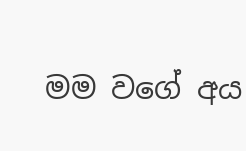මම වගේ අය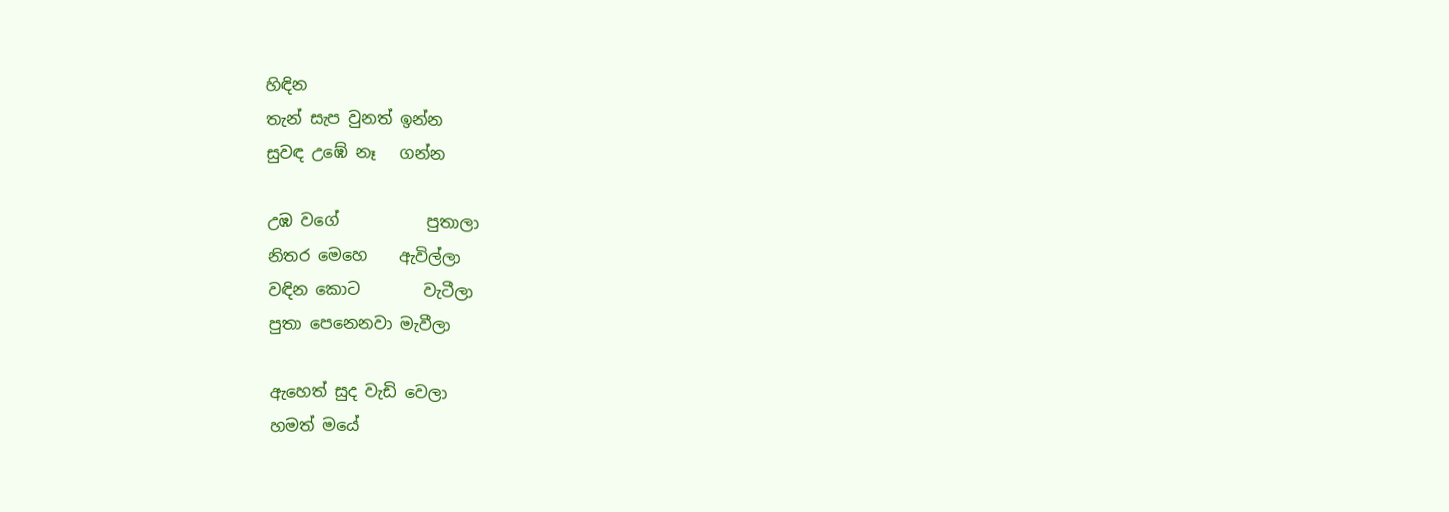හිඳින
තැන් සැප වුනත් ඉන්න
සුවඳ උඹේ නෑ   ගන්න

උඹ වගේ           පුතාලා
නිතර මෙහෙ    ඇවිල්ලා
වඳින කොට        වැටීලා
පුතා පෙනෙනවා මැවීලා

ඇහෙත් සුද වැඩි වෙලා
හමත් මයේ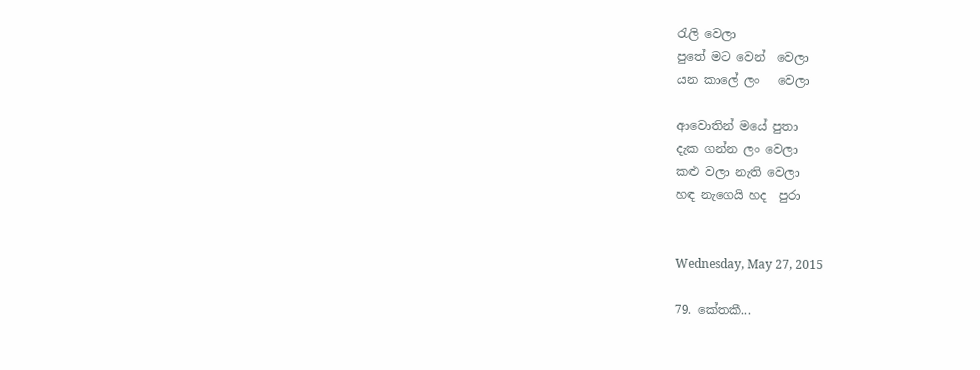රැලි වෙලා
පුතේ මට වෙන්  වෙලා
යන කාලේ ලං   වෙලා

ආවොතින් මයේ පුතා
දැක ගන්න ලං වෙලා
කළු වලා නැති වෙලා
හඳ නැගෙයි හද  පුරා


Wednesday, May 27, 2015

79. කේතකී...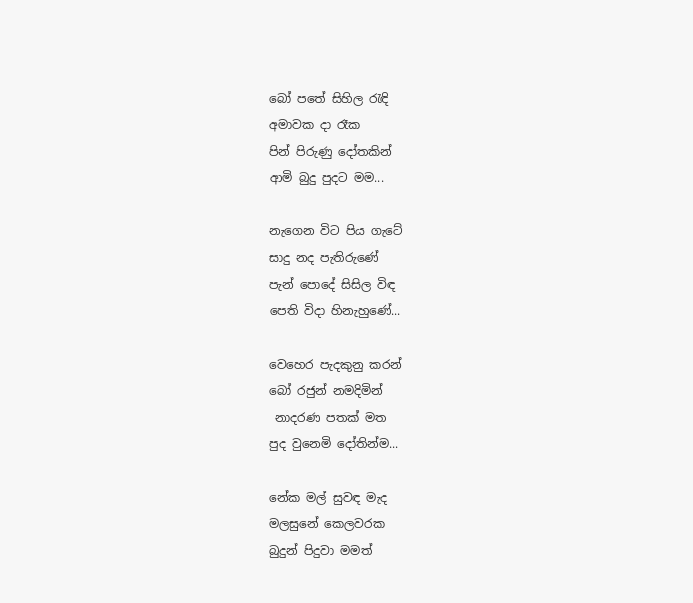බෝ පතේ සිහිල රැඳි
අමාවක දා රෑක
පින් පිරුණු දෝතකින්
ආමි බුදු පුදට මම...

නැගෙන විට පිය ගැටේ
සාදු නද පැතිරුණේ
පැන් පොදේ සිසිල විඳ
පෙති විදා හිනැහුණේ...

වෙහෙර පැදකුනු කරන්
බෝ රජුන් නමදිමින්
 නාදරණ පතක් මත
පුද වුනෙමි දෝතින්ම...

නේක මල් සුවඳ මැද
මලසුනේ කෙලවරක
බුදුන් පිදුවා මමත්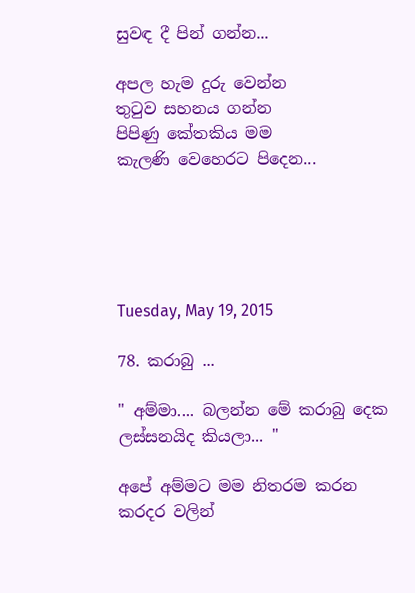සුවඳ දී පින් ගන්න...

අපල හැම දුරු වෙන්න
තුටුව සහනය ගන්න
පිපිණු කේතකිය මම
කැලණි වෙහෙරට පිදෙන...





Tuesday, May 19, 2015

78. කරාබු ...

" අම්මා.... බලන්න මේ කරාබු දෙක ලස්සනයිද කියලා... "

අපේ අම්මට මම නිතරම කරන කරදර වලින්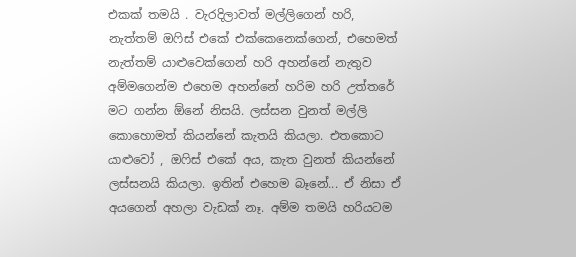එකක් තමයි . වැරදිලාවත් මල්ලිගෙන් හරි, නැත්තම් ඔෆිස් එකේ එක්කෙනෙක්ගෙන්, එහෙමත් නැත්තම් යාළුවෙක්ගෙන් හරි අහන්නේ නැතුව අම්මගෙන්ම එහෙම අහන්නේ හරිම හරි උත්තරේ මට ගන්න ඕනේ නිසයි. ලස්සන වුනත් මල්ලි කොහොමත් කියන්නේ කැතයි කියලා. එතකොට යාළුවෝ , ඔෆිස් එකේ අය, කැත වුනත් කියන්නේ ලස්සනයි කියලා. ඉතින් එහෙම බෑනේ... ඒ නිසා ඒ අයගෙන් අහලා වැඩක් නෑ. අම්ම තමයි හරියටම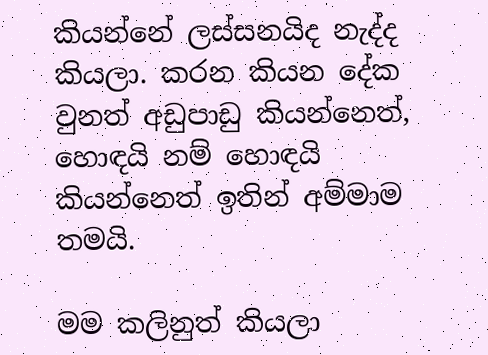කියන්නේ ලස්සනයිද නැද්ද කියලා. කරන කියන දේක වුනත් අඩුපාඩු කියන්නෙත්, හොඳයි නම් හොඳයි කියන්නෙත් ඉතින් අම්මාම තමයි.

මම කලිනුත් කියලා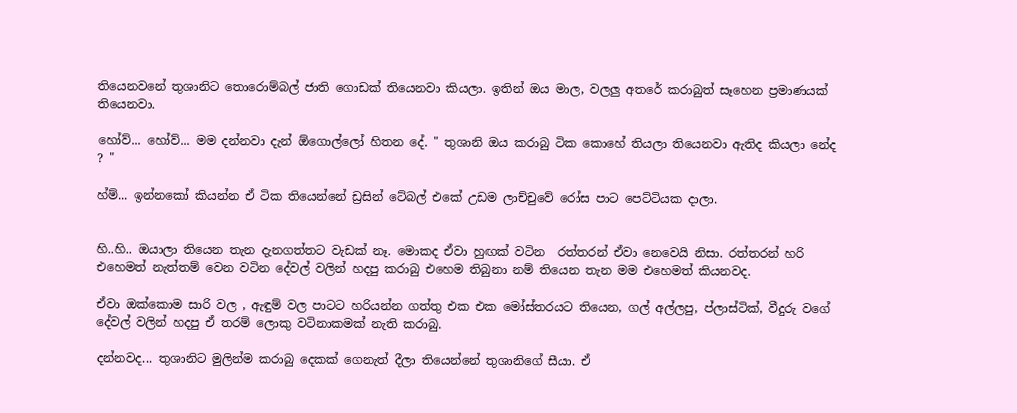තියෙනවනේ තුශානිට තොරොම්බල් ජාති ගොඩක් තියෙනවා කියලා. ඉතින් ඔය මාල, වලලු අතරේ කරාබුත් සෑහෙන ප්‍රමාණයක් තියෙනවා.

හෝව්... හෝව්... මම දන්නවා දැන් ඕගොල්ලෝ හිතන දේ. " තුශානි ඔය කරාබු ටික කොහේ තියලා තියෙනවා ඇතිද කියලා නේද ? "

හ්ම්... ඉන්නකෝ කියන්න ඒ ටික තියෙන්නේ ඩ්‍රසින් ටේබල් එකේ උඩම ලාච්චුවේ රෝස පාට පෙට්ටියක දාලා.


හි..හි.. ඔයාලා තියෙන තැන දැනගත්තට වැඩක් නෑ. මොකද ඒවා හුඟක් වටින  රත්තරන් ඒවා නෙවෙයි නිසා. රත්තරන් හරි එහෙමත් නැත්තම් වෙන වටින දේවල් වලින් හදපු කරාබු එහෙම තිබුනා නම් තියෙන තැන මම එහෙමත් කියනවද.

ඒවා ඔක්කොම සාරි වල , ඇඳුම් වල පාටට හරියන්න ගත්තු එක එක මෝස්තරයට තියෙන, ගල් අල්ලපු, ප්ලාස්ටික්, වීදුරු වගේ දේවල් වලින් හදපු ඒ තරම් ලොකු වටිනාකමක් නැති කරාබු.

දන්නවද... තුශානිට මුලින්ම කරාබු දෙකක් ගෙනැත් දීලා තියෙන්නේ තුශානිගේ සීයා. ඒ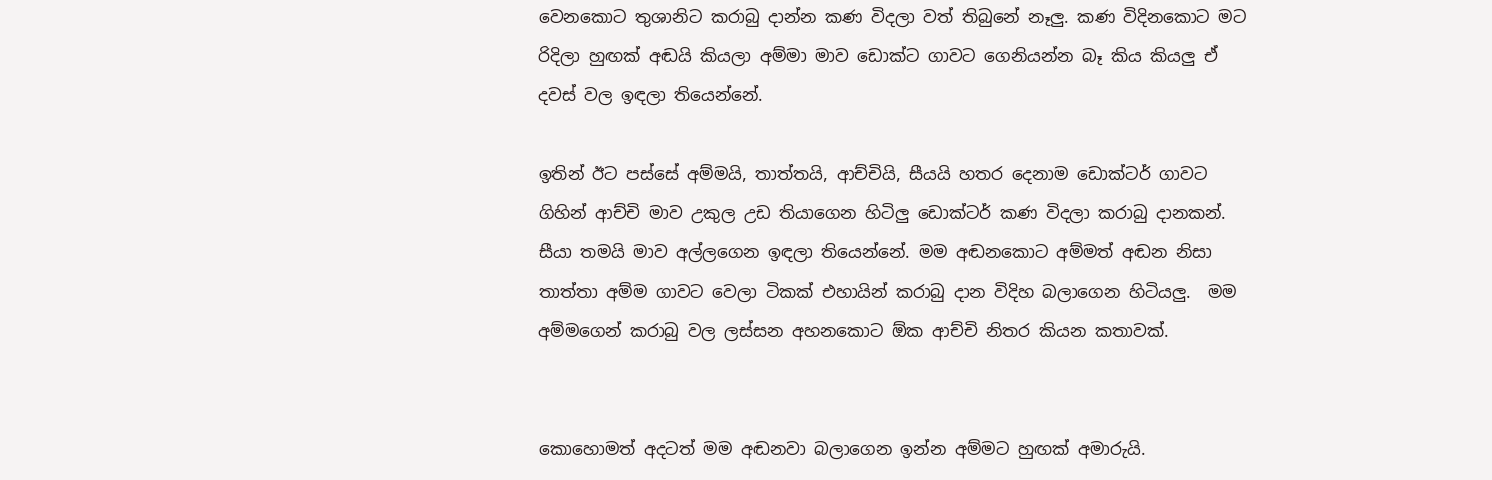වෙනකොට තුශානිට කරාබු දාන්න කණ විදලා වත් තිබුනේ නෑලු. කණ විදිනකොට මට රිදිලා හුඟක් අඬයි කියලා අම්මා මාව ඩොක්ට ගාවට ගෙනියන්න බෑ කිය කියලු ඒ දවස් වල ඉඳලා තියෙන්නේ.

ඉතින් ඊට පස්සේ අම්මයි, තාත්තයි, ආච්චියි, සීයයි හතර දෙනාම ඩොක්ටර් ගාවට ගිහින් ආච්චි මාව උකුල උඩ තියාගෙන හිටිලු ඩොක්ටර් කණ විදලා කරාබු දානකන්. සීයා තමයි මාව අල්ලගෙන ඉඳලා තියෙන්නේ. මම අඬනකොට අම්මත් අඬන නිසා තාත්තා අම්ම ගාවට වෙලා ටිකක් එහායින් කරාබු දාන විදිහ බලාගෙන හිටියලු.  මම අම්මගෙන් කරාබු වල ලස්සන අහනකොට ඕක ආච්චි නිතර කියන කතාවක්.


කොහොමත් අදටත් මම අඬනවා බලාගෙන ඉන්න අම්මට හුඟක් අමාරුයි.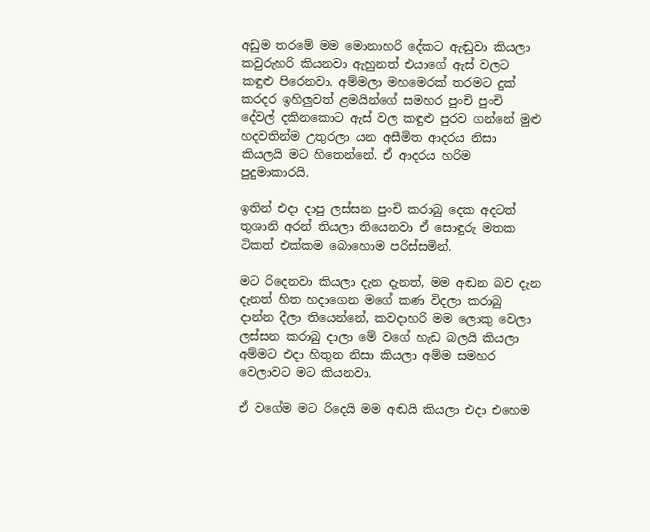අඩුම තරමේ මම මොනාහරි දේකට ඇඬුවා කියලා කවුරුහරි කියනවා ඇහුනත් එයාගේ ඇස් වලට කඳුළු පිරෙනවා. අම්මලා මහමෙරක් තරමට දුක් කරදර ඉහිලුවත් ළමයින්ගේ සමහර පුංචි පුංචි දේවල් දකිනකොට ඇස් වල කඳුළු පුරව ගන්නේ මුළු හදවතින්ම උතුරලා යන අසීමිත ආදරය නිසා කියලයි මට හිතෙන්නේ. ඒ ආදරය හරිම පුදුමාකාරයි.

ඉතින් එදා දාපු ලස්සන පුංචි කරාබු දෙක අදටත් තුශානි අරන් තියලා තියෙනවා ඒ සොඳුරු මතක ටිකත් එක්කම බොහොම පරිස්සමින්.

මට රිදෙනවා කියලා දැන දැනත්, මම අඬන බව දැන දැනත් හිත හදාගෙන මගේ කණ විදලා කරාබු දාන්න දීලා තියෙන්නේ, කවදාහරි මම ලොකු වෙලා ලස්සන කරාබු දාලා මේ වගේ හැඩ බලයි කියලා අම්මට එදා හිතුන නිසා කියලා අම්ම සමහර වෙලාවට මට කියනවා.

ඒ වගේම මට රිදෙයි මම අඬයි කියලා එදා එහෙම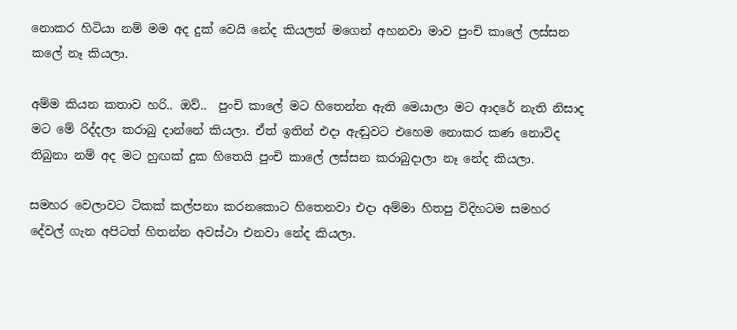නොකර හිටියා නම් මම අද දුක් වෙයි නේද කියලත් මගෙන් අහනවා මාව පුංචි කාලේ ලස්සන කලේ නෑ කියලා.

අම්ම කියන කතාව හරි.. ඔව්..  පුංචි කාලේ මට හිතෙන්න ඇති මෙයාලා මට ආදරේ නැති නිසාද මට මේ රිද්දලා කරාබු දාන්නේ කියලා. ඒත් ඉතින් එදා ඇඬුවට එහෙම නොකර කණ නොවිද තිබුනා නම් අද මට හුඟක් දුක හිතෙයි පුංචි කාලේ ලස්සන කරාබුදාලා නෑ නේද කියලා.

සමහර වෙලාවට ටිකක් කල්පනා කරනකොට හිතෙනවා එදා අම්මා හිතපු විදිහටම සමහර දේවල් ගැන අපිටත් හිතන්න අවස්ථා එනවා නේද කියලා.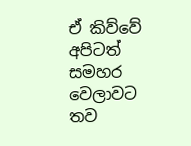ඒ කිව්වේ අපිටත් සමහර වෙලාවට තව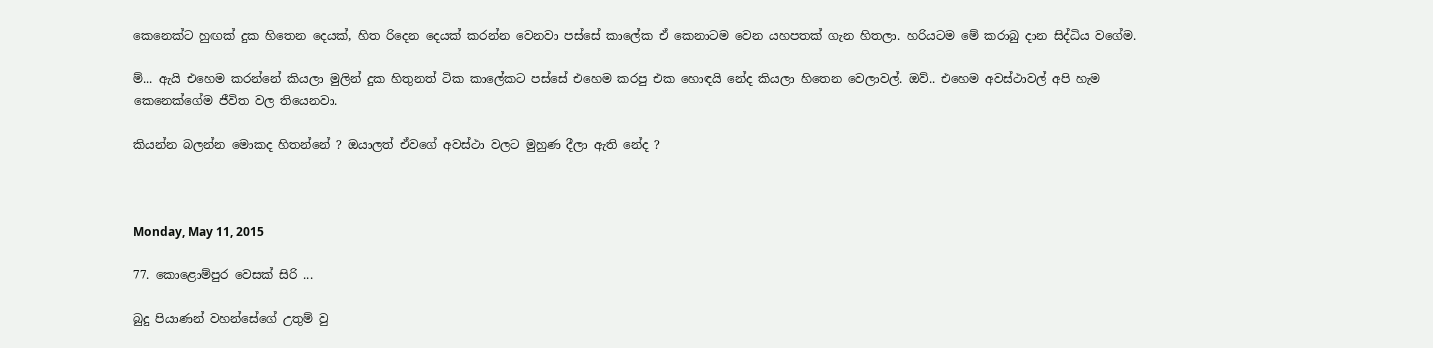කෙනෙක්ට හුඟක් දුක හිතෙන දෙයක්, හිත රිදෙන දෙයක් කරන්න වෙනවා පස්සේ කාලේක ඒ කෙනාටම වෙන යහපතක් ගැන හිතලා. හරියටම මේ කරාබු දාන සිද්ධිය වගේම.

ම්... ඇයි එහෙම කරන්නේ කියලා මුලින් දුක හිතුනත් ටික කාලේකට පස්සේ එහෙම කරපු එක හොඳයි නේද කියලා හිතෙන වෙලාවල්. ඔව්.. එහෙම අවස්ථාවල් අපි හැම කෙනෙක්ගේම ජීවිත වල තියෙනවා.

කියන්න බලන්න මොකද හිතන්නේ ? ඔයාලත් ඒවගේ අවස්ථා වලට මුහුණ දීලා ඇති නේද ?



Monday, May 11, 2015

77. කොළොම්පුර වෙසක් සිරි ...

බුදු පියාණන් වහන්සේගේ උතුම් වු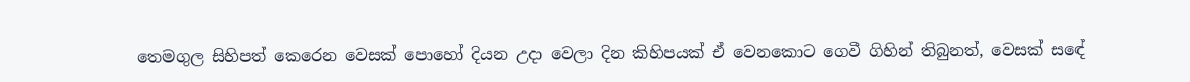තෙමගුල සිහිපත් කෙරෙන වෙසක් පොහෝ දියන උදා වෙලා දින කිහිපයක් ඒ වෙනකොට ගෙවී ගිහින් තිබුනත්, වෙසක් සඳේ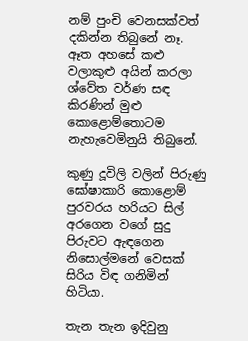නම් පුංචි වෙනසක්වත් දකින්න තිබුනේ නෑ. ඈත අහසේ කළු වලාකුළු අයින් කරලා ශ්වේත වර්ණ සඳ කිරණින් මුළු කොළොම්තොටම නැහැවෙමිනුයි තිබුනේ.

කුණු දූවිලි වලින් පිරුණු ඝෝෂාකාරි කොළොම් පුරවරය හරියට සිල් අරගෙන වගේ සුදු පිරුවට ඇඳගෙන නිසොල්මනේ වෙසක් සිරිය විඳ ගනිමින් හිටියා.

තැන තැන ඉදිවුනු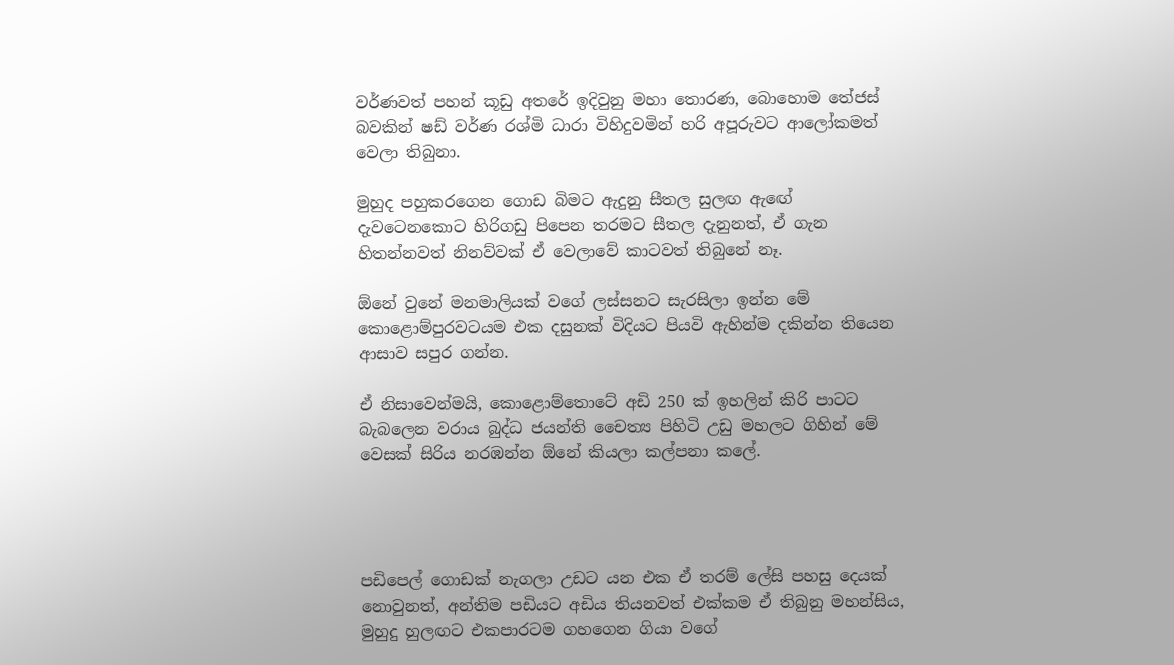වර්ණවත් පහන් කූඩු අතරේ ඉදිවුනු මහා තොරණ, බොහොම තේජස් බවකින් ෂඩ් වර්ණ රශ්මි ධාරා විහිදුවමින් හරි අපූරුවට ආලෝකමත් වෙලා තිබුනා.

මුහුද පහුකරගෙන ගොඩ බිමට ඇදුනු සීතල සුලඟ ඇඟේ දැවටෙනකොට හිරිගඩු පිපෙන තරමට සීතල දැනුනත්, ඒ ගැන හිතන්නවත් නිනව්වක් ඒ වෙලාවේ කාටවත් තිබුනේ නෑ.

ඕනේ වුනේ මනමාලියක් වගේ ලස්සනට සැරසිලා ඉන්න මේ කොළොම්පුරවටයම එක දසුනක් විදියට පියවි ඇහින්ම දකින්න තියෙන ආසාව සපුර ගන්න.

ඒ නිසාවෙන්මයි, කොළොම්තොටේ අඩි 250 ක් ඉහලින් කිරි පාටට බැබලෙන වරාය බුද්ධ ජයන්ති චෛත්‍ය පිහිටි උඩු මහලට ගිහින් මේ වෙසක් සිරිය නරඹන්න ඕනේ කියලා කල්පනා කලේ.




පඩිපෙල් ගොඩක් නැගලා උඩට යන එක ඒ තරම් ලේසි පහසු දෙයක් නොවුනත්, අන්තිම පඩියට අඩිය තියනවත් එක්කම ඒ තිබුනු මහන්සිය, මුහුදු හුලඟට එකපාරටම ගහගෙන ගියා වගේ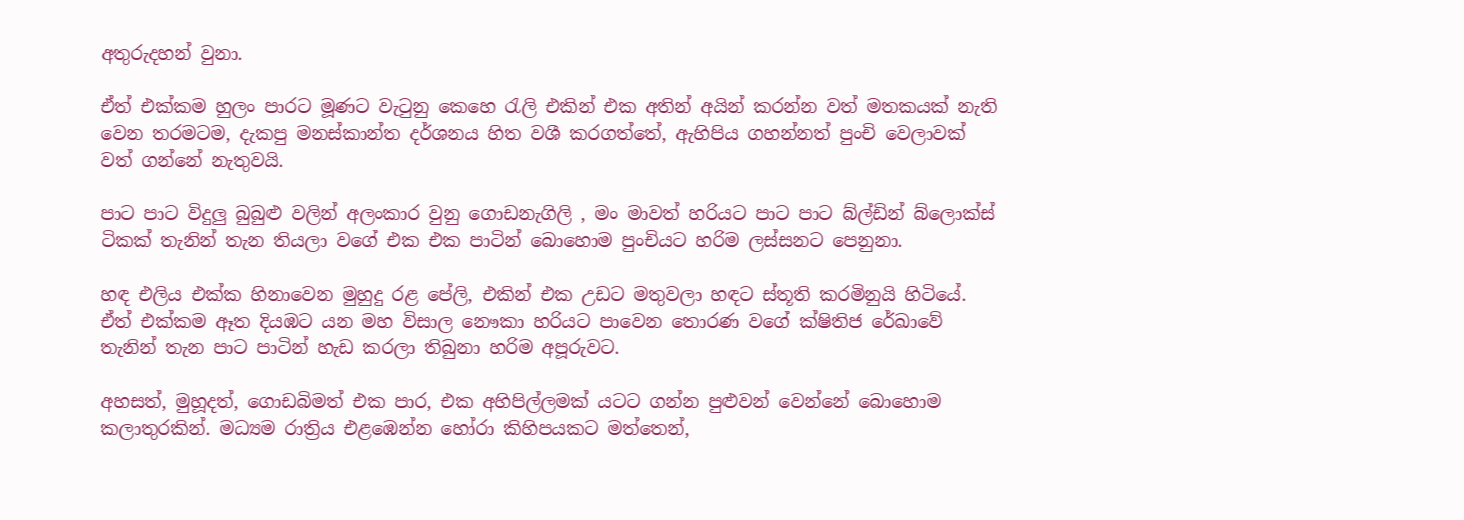අතුරුදහන් වුනා.

ඒත් එක්කම හුලං පාරට මූණට වැටුනු කෙහෙ රැලි එකින් එක අතින් අයින් කරන්න වත් මතකයක් නැති වෙන තරමටම, දැකපු මනස්කාන්ත දර්ශනය හිත වශී කරගත්තේ, ඇහිපිය ගහන්නත් පුංචි වෙලාවක් වත් ගන්නේ නැතුවයි.

පාට පාට විදුලු බුබුළු වලින් අලංකාර වුනු ගොඩනැගිලි , මං මාවත් හරියට පාට පාට බ්ල්ඩින් බ්ලොක්ස් ටිකක් තැනින් තැන තියලා වගේ එක එක පාටින් බොහොම පුංචියට හරිම ලස්සනට පෙනුනා.

හඳ එලිය එක්ක හිනාවෙන මුහුදු රළ පේලි, එකින් එක උඩට මතුවලා හඳට ස්තූති කරමිනුයි හිටියේ. ඒත් එක්කම ඈත දියඹට යන මහ විසාල නෞකා හරියට පාවෙන තොරණ වගේ ක්ෂිතිජ රේඛාවේ තැනින් තැන පාට පාටින් හැඩ කරලා තිබුනා හරිම අපූරුවට.

අහසත්, මුහූදත්, ගොඩබිමත් එක පාර, එක අහිපිල්ලමක් යටට ගන්න පුළුවන් වෙන්නේ බොහොම කලාතුරකින්. මධ්‍යම රාත්‍රිය එළඹෙන්න හෝරා කිහිපයකට මත්තෙන්,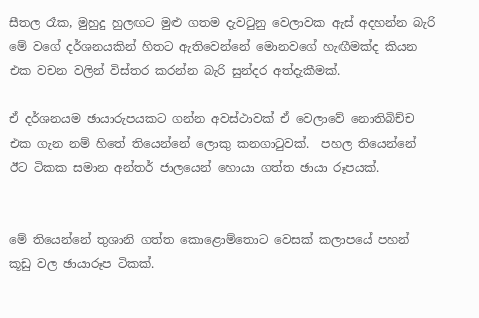සීතල රෑක, මුහුදු හුලඟට මුළු ගතම දැවටුනු වෙලාවක ඇස් අදහන්න බැරි මේ වගේ දර්ශනයකින් හිතට ඇතිවෙන්නේ මොනවගේ හැඟීමක්ද කියන එක වචන වලින් විස්තර කරන්න බැරි සුන්දර අත්දැකීමක්.

ඒ දර්ශනයම ඡායාරුපයකට ගන්න අවස්ථාවක් ඒ වෙලාවේ නොතිබිච්ච එක ගැන නම් හිතේ තියෙන්නේ ලොකු කනගාටුවක්.  පහල තියෙන්නේ ඊට ටිකක සමාන අන්තර් ජාලයෙන් හොයා ගත්ත ඡායා රූපයක්.


මේ තියෙන්නේ තුශානි ගත්ත කොළොම්තොට වෙසක් කලාපයේ පහන් කූඩු වල ඡායාරූප ටිකක්.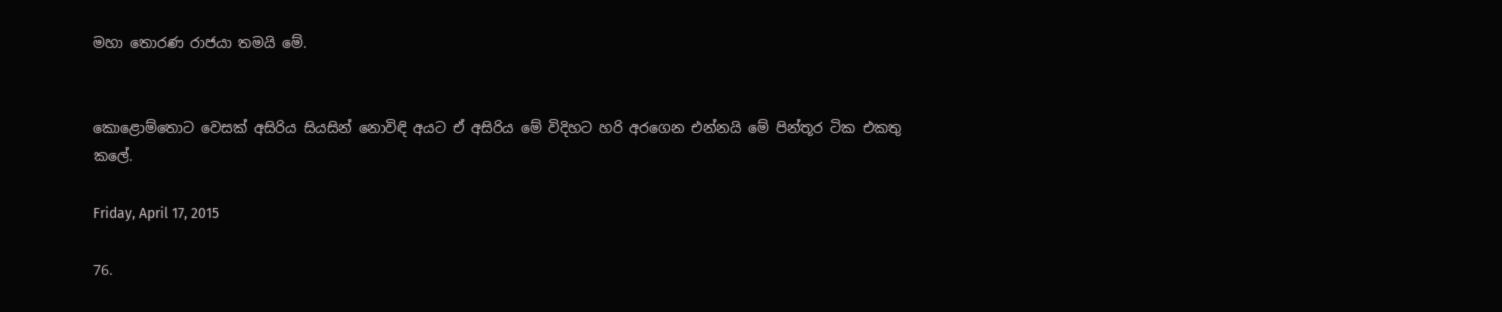මහා තොරණ රාජයා තමයි මේ.


කොළොම්තොට වෙසක් අසිරිය සියසින් නොවිඳි අයට ඒ අසිරිය මේ විදිහට හරි අරගෙන එන්නයි මේ පින්තූර ටික එකතු කලේ.

Friday, April 17, 2015

76.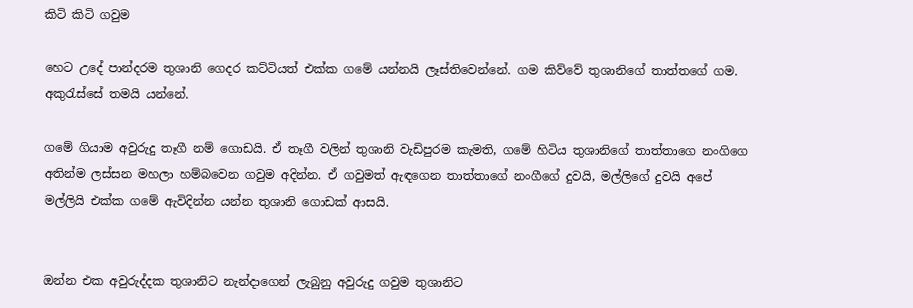කිටි කිටි ගවුම

හෙට උදේ පාන්දරම තුශානි ගෙදර කට්ටියත් එක්ක ගමේ යන්නයි ලෑස්තිවෙන්නේ. ගම කිව්වේ තුශානිගේ තාත්තගේ ගම. අකුරැස්සේ තමයි යන්නේ.

ගමේ ගියාම අවුරුදු තෑගී නම් ගොඩයි. ඒ තෑගී වලින් තුශානි වැඩිපුරම කැමති, ගමේ හිටිය තුශානිගේ තාත්තාගෙ නංගිගෙ අතින්ම ලස්සන මහලා හම්බවෙන ගවුම අදින්න. ඒ ගවුමත් ඇඳගෙන තාත්තාගේ නංගීගේ දුවයි, මල්ලිගේ දුවයි අපේ මල්ලියි එක්ක ගමේ ඇවිදින්න යන්න තුශානි ගොඩක් ආසයි.


ඔන්න එක අවුරුද්දක තුශානිට නැන්දාගෙන් ලැබුනු අවුරුදු ගවුම තුශානිට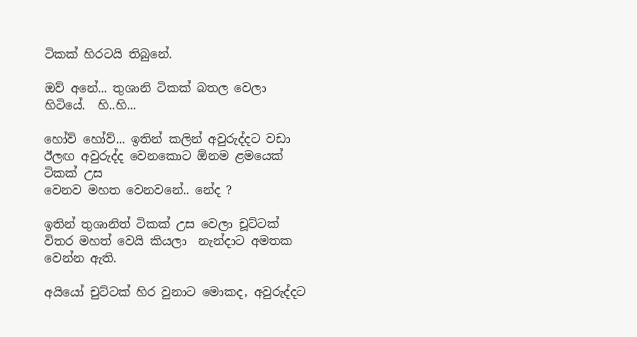ටිකක් හිරටයි තිබුනේ.

ඔව් අනේ... තුශානි ටිකක් බතල වෙලා හිටියේ.  හි..හි...

හෝව් හෝව්... ඉතින් කලින් අවුරුද්දට වඩා ඊලඟ අවුරුද්ද වෙනකොට ඕනම ළමයෙක් ටිකක් උස
වෙනව මහත වෙනවනේ.. නේද ?

ඉතින් තුශානිත් ටිකක් උස වෙලා චූට්ටක් විතර මහත් වෙයි කියලා  නැන්දාට අමතක වෙන්න ඇති.

අයියෝ චුට්ටක් හිර වුනාට මොකද, අවුරුද්දට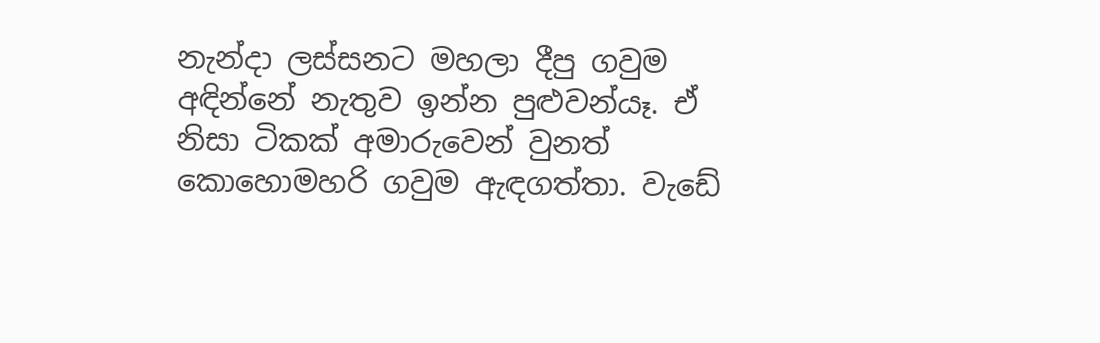නැන්දා ලස්සනට මහලා දීපු ගවුම අඳින්නේ නැතුව ඉන්න පුළුවන්යෑ. ඒ නිසා ටිකක් අමාරුවෙන් වුනත් කොහොමහරි ගවුම ඇඳගත්තා. වැඩේ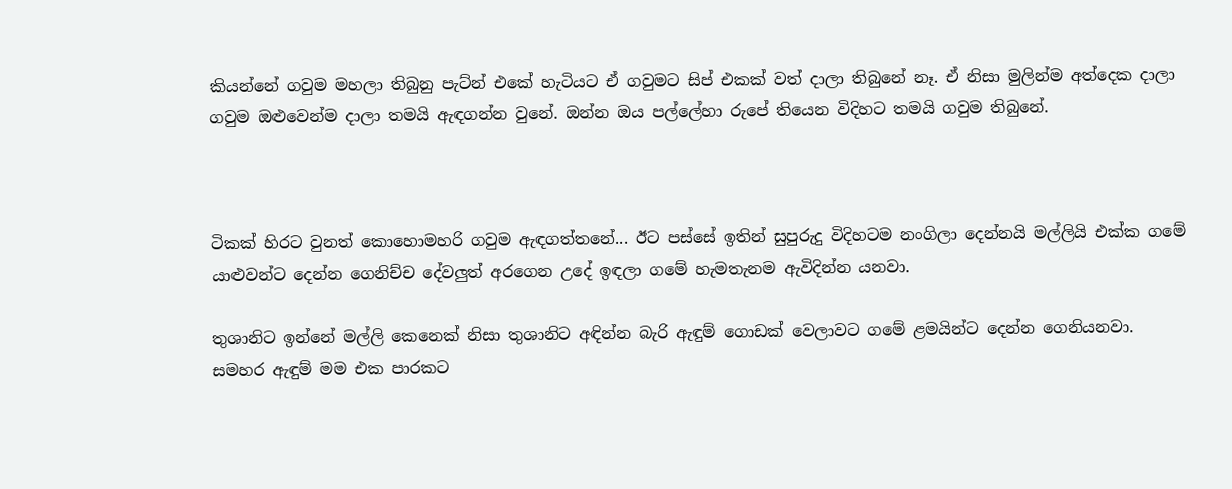කියන්නේ ගවුම මහලා තිබුනු පැට්න් එකේ හැටියට ඒ ගවුමට සිප් එකක් වත් දාලා තිබුනේ නෑ. ඒ නිසා මුලින්ම අත්දෙක දාලා ගවුම ඔළුවෙන්ම දාලා තමයි ඇඳගන්න වුනේ. ඔන්න ඔය පල්ලේහා රුපේ තියෙන විදිහට තමයි ගවුම තිබුනේ.



ටිකක් හිරට වුනත් කොහොමහරි ගවුම ඇඳගත්තනේ... ඊට පස්සේ ඉතින් සුපුරුදු විදිහටම නංගිලා දෙන්නයි මල්ලියි එක්ක ගමේ යාළුවන්ට දෙන්න ගෙනිච්ච දේවලුත් අරගෙන උදේ ඉඳලා ගමේ හැමතැනම ඇවිදින්න යනවා.

තුශානිට ඉන්නේ මල්ලි කෙනෙක් නිසා තුශානිට අඳින්න බැරි ඇඳුම් ගොඩක් වෙලාවට ගමේ ළමයින්ට දෙන්න ගෙනියනවා. සමහර ඇඳුම් මම එක පාරකට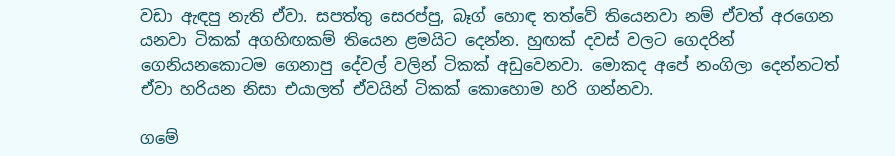වඩා ඇඳපු නැති ඒවා. සපත්තු සෙරප්පු, බෑග් හොඳ තත්වේ තියෙනවා නම් ඒවත් අරගෙන යනවා ටිකක් අගහිඟකම් තියෙන ළමයිට දෙන්න. හුඟක් දවස් වලට ගෙදරින් ගෙනියනකොටම ගෙනාපු දේවල් වලින් ටිකක් අඩුවෙනවා. මොකද අපේ නංගිලා දෙන්නටත්  ඒවා හරියන නිසා එයාලත් ඒවයින් ටිකක් කොහොම හරි ගන්නවා.

ගමේ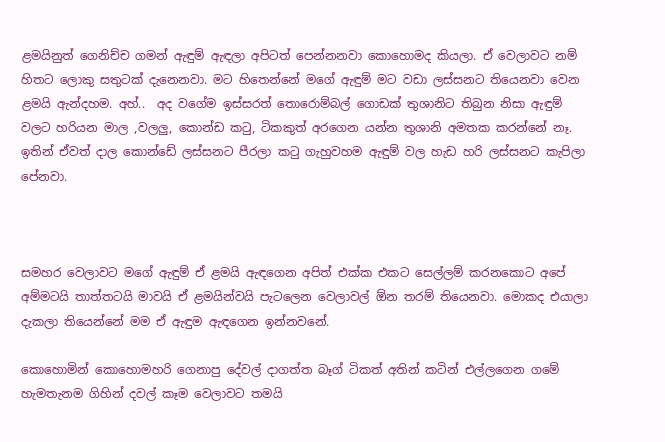ළමයිනුත් ගෙනිච්ච ගමන් ඇඳුම් ඇඳලා අපිටත් පෙන්නනවා කොහොමද කියලා. ඒ වෙලාවට නම් හිතට ලොකු සතුටක් දැනෙනවා. මට හිතෙන්නේ මගේ ඇඳුම් මට වඩා ලස්සනට තියෙනවා වෙන ළමයි ඇන්දහම. අහ්..  අද වගේම ඉස්සරත් තොරොම්බල් ගොඩක් තුශානිට තිබුන නිසා ඇඳුම් වලට හරියන මාල ,වලලු, කොන්ඩ කටු, ටිකකුත් අරගෙන යන්න තුශානි අමතක කරන්නේ නෑ. ඉතින් ඒවත් දාල කොන්ඩේ ලස්සනට පීරලා කටු ගැහුවහම ඇඳුම් වල හැඩ හරි ලස්සනට කැපිලා පේනවා.



සමහර වෙලාවට මගේ ඇඳුම් ඒ ළමයි ඇඳගෙන අපිත් එක්ක එකට සෙල්ලම් කරනකොට අපේ අම්මටයි තාත්තටයි මාවයි ඒ ළමයින්වයි පැටලෙන වෙලාවල් ඕන තරම් තියෙනවා. මොකද එයාලා දැකලා තියෙන්නේ මම ඒ ඇඳුම ඇඳගෙන ඉන්නවනේ.

කොහොමින් කොහොමහරි ගෙනාපු දේවල් දාගත්ත බෑග් ටිකත් අතින් කටින් එල්ලගෙන ගමේ හැමතැනම ගිහින් දවල් කෑම වෙලාවට තමයි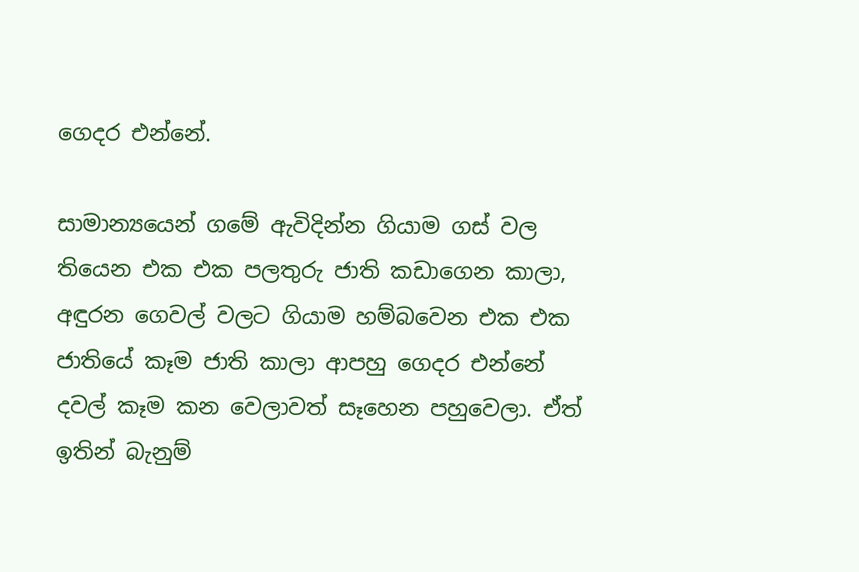ගෙදර එන්නේ.

සාමාන්‍යයෙන් ගමේ ඇවිදින්න ගියාම ගස් වල තියෙන එක එක පලතුරු ජාති කඩාගෙන කාලා, අඳුරන ගෙවල් වලට ගියාම හම්බවෙන එක එක ජාතියේ කෑම ජාති කාලා ආපහු ගෙදර එන්නේ දවල් කෑම කන වෙලාවත් සෑහෙන පහුවෙලා. ඒත් ඉතින් බැනුම්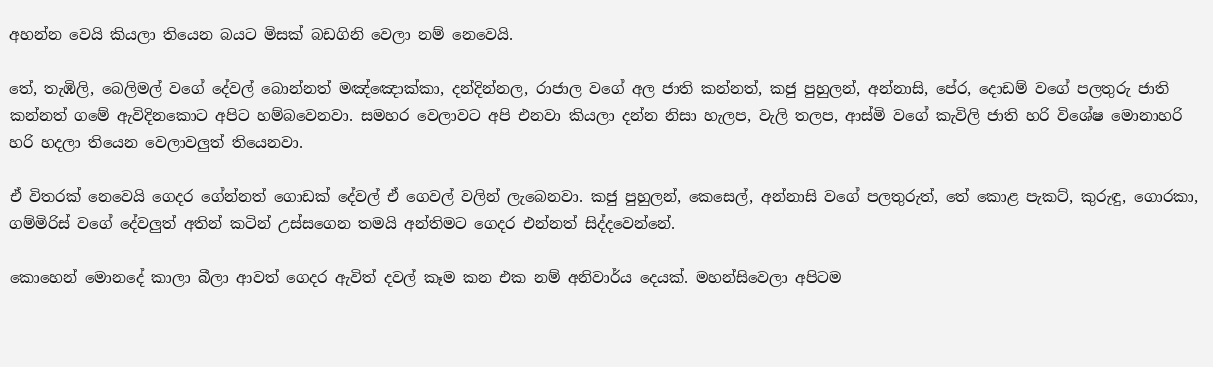අහන්න වෙයි කියලා තියෙන බයට මිසක් බඩගිනි වෙලා නම් නෙවෙයි.

තේ, තැඹිලි, බෙලිමල් වගේ දේවල් බොන්නත් මඤ්ඤොක්කා, දන්දින්නල, රාජාල වගේ අල ජාති කන්නත්, කජු පුහුලන්, අන්නාසි, පේර, දොඩම් වගේ පලතුරු ජාති කන්නත් ගමේ ඇවිදිනකොට අපිට හම්බවෙනවා. සමහර වෙලාවට අපි එනවා කියලා දන්න නිසා හැලප, වැලි තලප, ආස්මි වගේ කැවිලි ජාති හරි විශේෂ මොනාහරි හරි හදලා තියෙන වෙලාවලුත් තියෙනවා.

ඒ විතරක් නෙවෙයි ගෙදර ගේන්නත් ගොඩක් දේවල් ඒ ගෙවල් වලින් ලැබෙනවා. කජු පුහුලන්, කෙසෙල්, අන්නාසි වගේ පලතුරුත්, තේ කොළ පැකට්, කුරුඳු, ගොරකා, ගම්මිරිස් වගේ දේවලුත් අතින් කටින් උස්සගෙන තමයි අන්තිමට ගෙදර එන්නත් සිද්දවෙන්නේ.

කොහෙන් මොනදේ කාලා බීලා ආවත් ගෙදර ඇවිත් දවල් කෑම කන එක නම් අනිවාර්ය දෙයක්. මහන්සිවෙලා අපිටම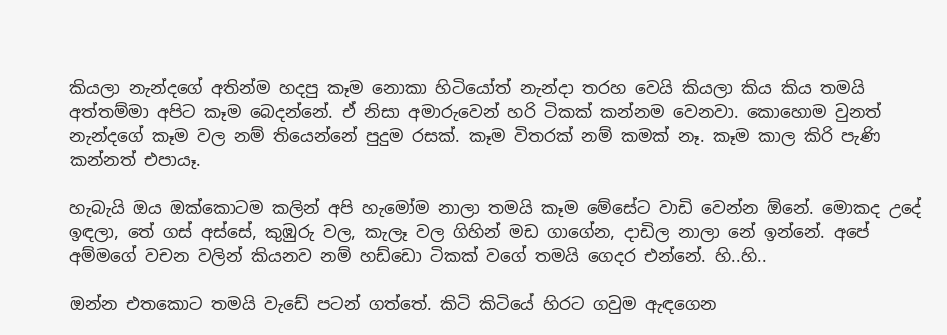කියලා නැන්දගේ අතින්ම හදපු කෑම නොකා හිටියෝත් නැන්දා තරහ වෙයි කියලා කිය කිය තමයි අත්තම්මා අපිට කෑම බෙදන්නේ. ඒ නිසා අමාරුවෙන් හරි ටිකක් කන්නම වෙනවා. කොහොම වුනත් නැන්දගේ කෑම වල නම් තියෙන්නේ පුදුම රසක්. කෑම විතරක් නම් කමක් නෑ. කෑම කාල කිරි පැණි කන්නත් එපායෑ.

හැබැයි ඔය ඔක්කොටම කලින් අපි හැමෝම නාලා තමයි කෑම මේසේට වාඩි වෙන්න ඕනේ. මොකද උදේ ඉඳලා, තේ ගස් අස්සේ, කුඹුරු වල, කැලෑ වල ගිහින් මඩ ගාගේන, දාඩිල නාලා නේ ඉන්නේ. අපේ අම්මගේ වචන වලින් කියනව නම් හඩ්ඩො ටිකක් වගේ තමයි ගෙදර එන්නේ. හි..හි..

ඔන්න එතකොට තමයි වැඩේ පටන් ගත්තේ. කිටි කිටියේ හිරට ගවුම ඇඳගෙන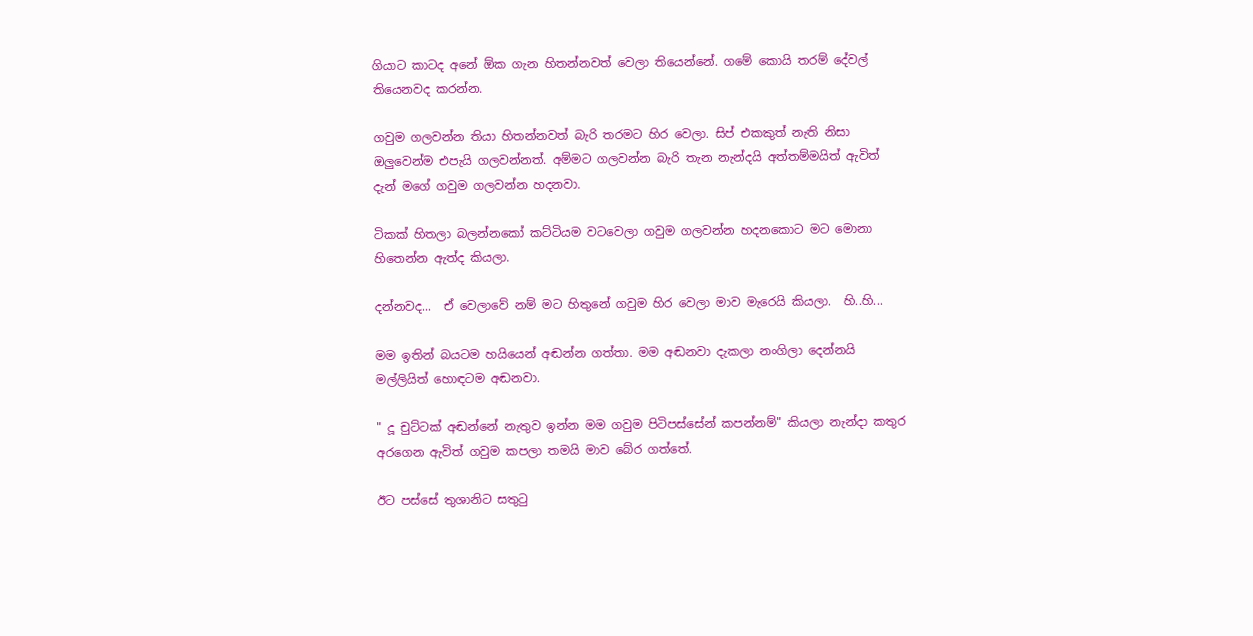ගියාට කාටද අනේ ඕක ගැන හිතන්නවත් වෙලා තියෙන්නේ. ගමේ කොයි තරම් දේවල් තියෙනවද කරන්න.

ගවුම ගලවන්න තියා හිතන්නවත් බැරි තරමට හිර වෙලා. සිප් එකකුත් නැති නිසා ඔලුවෙන්ම එපැයි ගලවන්නත්. අම්මට ගලවන්න බැරි තැන නැන්දයි අත්තම්මයිත් ඇවිත් දැන් මගේ ගවුම ගලවන්න හදනවා.

ටිකක් හිතලා බලන්නකෝ කට්ටියම වටවෙලා ගවුම ගලවන්න හදනකොට මට මොනා හිතෙන්න ඇත්ද කියලා.

දන්නවද...  ඒ වෙලාවේ නම් මට හිතුනේ ගවුම හිර වෙලා මාව මැරෙයි කියලා.  හි..හි...

මම ඉතින් බයටම හයියෙන් අඬන්න ගත්තා. මම අඬනවා දැකලා නංගිලා දෙන්නයි මල්ලියිත් හොඳටම අඬනවා.

" දූ චුට්ටක් අඬන්නේ නැතුව ඉන්න මම ගවුම පිටිපස්සේන් කපන්නම්" කියලා නැන්දා කතුර අරගෙන ඇවිත් ගවුම කපලා තමයි මාව බේර ගත්තේ.

ඊට පස්සේ තුශානිට සතුටු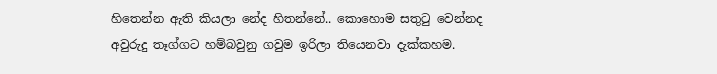හිතෙන්න ඇති කියලා නේද හිතන්නේ.. කොහොම සතුටු වෙන්නද අවුරුදු තෑග්ගට හම්බවුනු ගවුම ඉරිලා තියෙනවා දැක්කහම.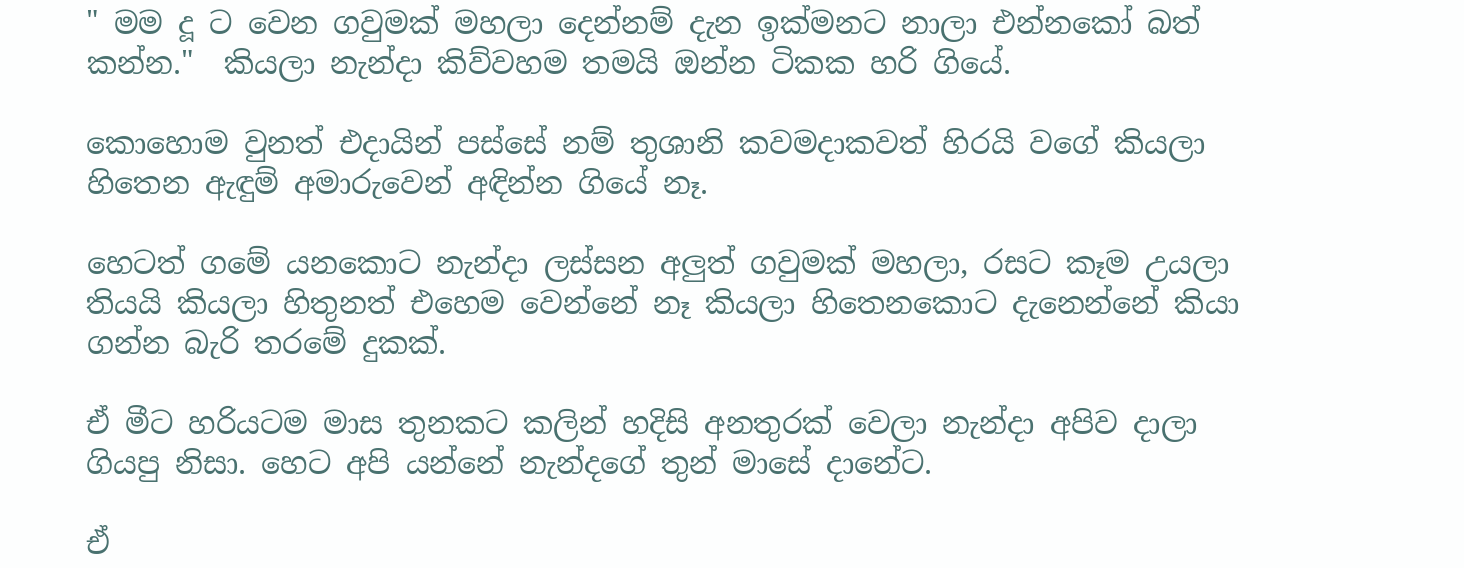" මම දූ ට වෙන ගවුමක් මහලා දෙන්නම් දැන ඉක්මනට නාලා එන්නකෝ බත් කන්න."  කියලා නැන්දා කිව්වහම තමයි ඔන්න ටිකක හරි ගියේ.

කොහොම වුනත් එදායින් පස්සේ නම් තුශානි කවමදාකවත් හිරයි වගේ කියලා හිතෙන ඇඳුම් අමාරුවෙන් අඳින්න ගියේ නෑ.

හෙටත් ගමේ යනකොට නැන්දා ලස්සන අලුත් ගවුමක් මහලා, රසට කෑම උයලා තියයි කියලා හිතුනත් එහෙම වෙන්නේ නෑ කියලා හිතෙනකොට දැනෙන්නේ කියා ගන්න බැරි තරමේ දුකක්.

ඒ මීට හරියටම මාස තුනකට කලින් හදිසි අනතුරක් වෙලා නැන්දා අපිව දාලා ගියපු නිසා. හෙට අපි යන්නේ නැන්දගේ තුන් මාසේ දානේට.

ඒ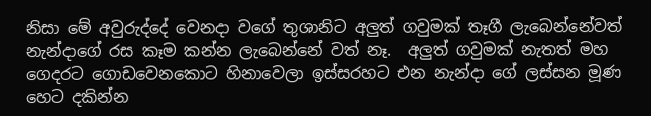නිසා මේ අවුරුද්දේ වෙනදා වගේ තුශානිට අලුත් ගවුමක් තෑගී ලැබෙන්නේවත් නැන්දාගේ රස කෑම කන්න ලැබෙන්නේ වත් නෑ.  අලුත් ගවුමක් නැතත් මහ ගෙදරට ගොඩවෙනකොට හිනාවෙලා ඉස්සරහට එන නැන්දා ගේ ලස්සන මූණ හෙට දකින්න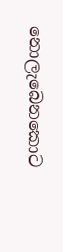නොලැබෙනකොට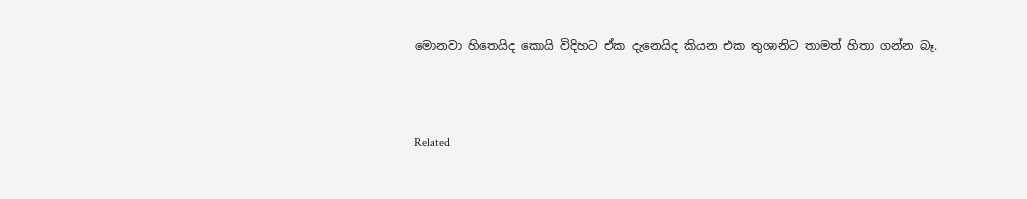මොනවා හිතෙයිද කොයි විදිහට ඒක දැනෙයිද කියන එක තුශානිට තාමත් හිතා ගන්න බෑ.



Related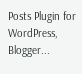Posts Plugin for WordPress, Blogger...